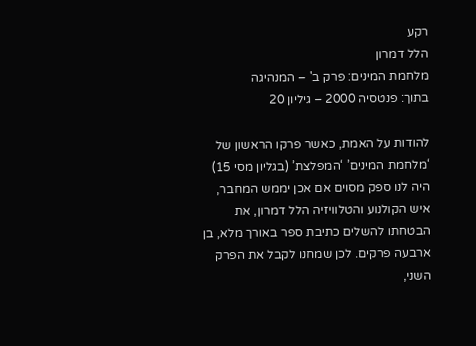רקע
הלל דמרון
מלחמת המינים: פרק ב' – המנהיגה
בתוך: פנטסיה 2000 – גיליון 20

להודות על האמת, כאשר פרקו הראשון של ‘מלחמת המינים’ ‘המפלצת’ (בגליון מסי 15) היה לנו ספק מסוים אם אכן יממש המחבר, איש הקולנוע והטלוויזיה הלל דמרון, את הבטחתו להשלים כתיבת ספר באורך מלא, בן ארבעה פרקים. לכן שמחנו לקבל את הפרק השני,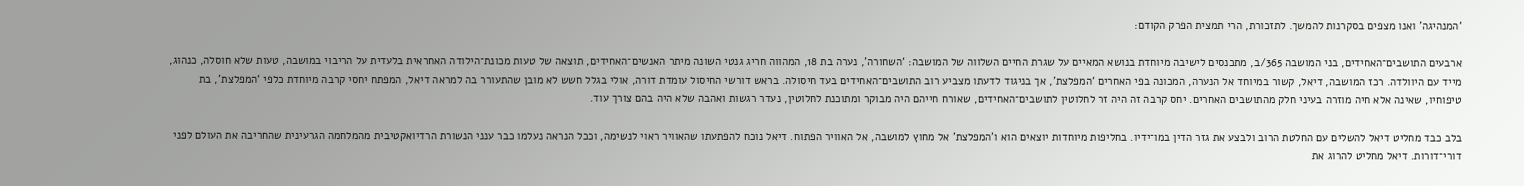‘המנהיגה’ ואנו מצפים בסקרנות להמשך. לתזכורת, הרי תמצית הפרק הקודם:

ארבעים התושבים־האחידים, בני המושבה 365/ב, מתכנסים לישיבה מיוחדת בנושא המאיים על שגרת החיים השלווה של המושבה: ‘השחורה’, נערה בת 18, המהווה חריג גנטי השונה מיתר האנשים־האחידים, תוצאה של טעות מכונת־הילודה האחראית בלעדית על הריבוי במושבה, טעות שלא חוסלה, כנהוג, מייד עם היוולדה. רכז המושבה, דיאל, קשור במיוחד אל הנערה, המכונה בפי האחרים ‘המפלצת’, אך בניגוד לדעתו מצביע רוב התושבים־האחידים בעד חיסולה. בראש דורשי החיסול עומדת דורה, אולי בגלל חשש לא מובן שהתעורר בה למראה דיאל, המפתח יחסי קרבה מיוחדת כלפי ‘המפלצת’, בת טיפוחיו, שאינה אלא חיה מוזרה בעיני חלק מהתושבים האחרים. יחס קרבה זה היה זר לחלוטין לתושבים־האחידים, שאורח חייהם היה מבוקר ומתוכנת לחלוטין, נעדר רגשות ואהבה שלא היה בהם צורך עוד.

בלב כבד מחליט דיאל להשלים עם החלטת הרוב ולבצע את גזר הדין במו־ידיו. בחליפות מיוחדות יוצאים הוא ו’המפלצת' אל מחוץ למושבה, אל האוויר הפתוח. דיאל נוכח להפתעתו שהאוויר ראוי לנשימה, וככל הנראה נעלמו כבר ענני הנשורת הרדיואקטיבית מהמלחמה הגרעינית שהחריבה את העולם לפני דורי־דורות. דיאל מחליט להרוג את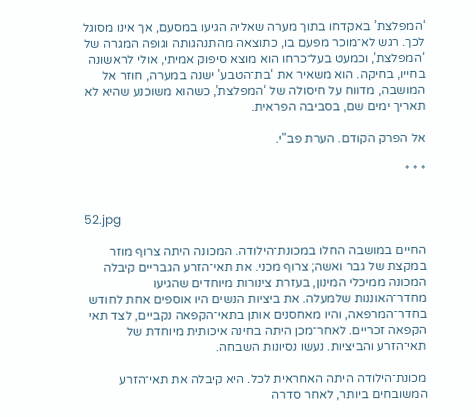‘המפלצת’ באקדחו בתוך מערה שאליה הגיעו במסעם, אך אינו מסוגל לכך. רגש לא־מוכר מפעם בו, כתוצאה מהתנהגותה וגופה המגרה של ‘המפלצת’, וכמעט בעל־כרחו הוא מוצא סיפוק אמיתי, אולי לראשונה בחייו, בחיקה. הוא משאיר את ‘בת־הטבע’ ישנה במערה, חוזר אל המושבה, מדווח על חיסולה של ‘המפלצת’, כשהוא משוכנע שהיא לא תאריך ימים שם, בסביבה הפראית.

אל הפרק הקודם. הערת פב"י.

* * *


52.jpg

החיים במושבה החלו במכונת־הילודה. המכונה היתה צרוף מוזר במקצת של גבר ואשה; צרוף מכני. את תאי־הזרע הגבריים קיבלה המכונה ממיכלי המינון, בעזרת צינורות מיוחדים שהגיעו מחדר־האוננות שלמעלה. את ביציות הנשים היו אוספים אחת לחודש בחדר־המרפאה, והיו מאחסנים אותן בתאי־הקפאה נקביים, לצד תאי הקפאה זכריים. לאחר־מכן היתה בחינה איכותית מיוחדת של תאי־הזרע והביציות. נעשו נסיונות השבחה.

מכונת־הילודה היתה האחראית לכל. היא קיבלה את תאי־הזרע המשובחים ביותר, לאחר סדרה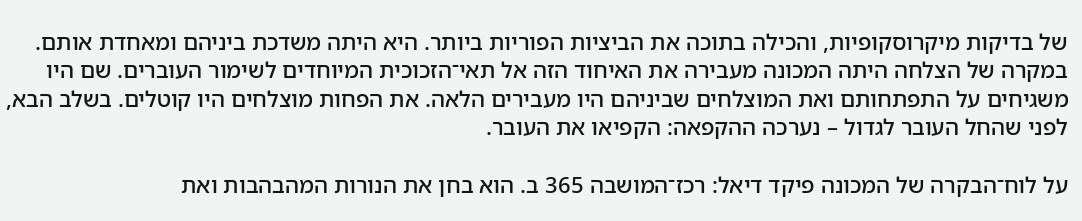של בדיקות מיקרוסקופיות, והכילה בתוכה את הביציות הפוריות ביותר. היא היתה משדכת ביניהם ומאחדת אותם. במקרה של הצלחה היתה המכונה מעבירה את האיחוד הזה אל תאי־הזכוכית המיוחדים לשימור העוברים. שם היו משגיחים על התפתחותם ואת המוצלחים שביניהם היו מעבירים הלאה. את הפחות מוצלחים היו קוטלים. בשלב הבא, לפני שהחל העובר לגדול – נערכה ההקפאה: הקפיאו את העובר.

על לוח־הבקרה של המכונה פיקד דיאל: רכז־המושבה 365 ב. הוא בחן את הנורות המהבהבות ואת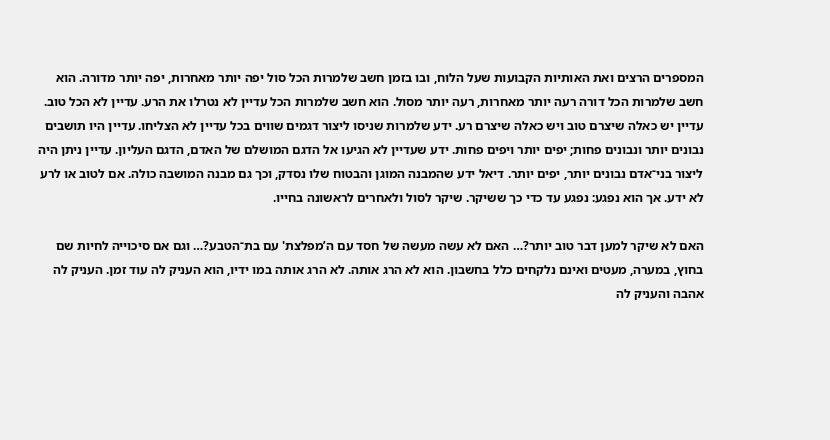המספרים הרצים ואת האותיות הקבועות שעל הלוח, ובו בזמן חשב שלמרות הכל סול יפה יותר מאחרות, יפה יותר מדורה. הוא חשב שלמרות הכל דורה רעה יותר מאחרות, רעה יותר מסול. הוא חשב שלמרות הכל עדיין לא נטרלו את הרע. עדיין לא הכל טוב. עדיין יש כאלה שיצרם טוב ויש כאלה שיצרם רע. ידע שלמרות שניסו ליצור דגמים שווים בכל עדיין לא הצליחו. עדיין היו תושבים נבונים יותר ונבונים פחות; יפים יותר ויפים פחות. ידע שעדיין לא הגיעו אל הדגם המושלם של האדם, הדגם העליון. עדיין ניתן היה ליצור בני־אדם נבונים יותר, יפים יותר. דיאל ידע שהמבנה המוגן והבטוח שלו נסדק, וכך גם מבנה המושבה כולה. אם לטוב או לרע לא ידע. אך הוא נפגע: נפגע עד כדי כך ששיקר. שיקר לסול ולאחרים לראשונה בחייו.

האם לא שיקר למען דבר טוב יותר?… האם לא עשה מעשה של חסד עם ה’מפלצת' עם בת־הטבע?… וגם אם סיכוייה לחיות שם בחוץ, במערה, מעטים ואינם נלקחים כלל בחשבון. הוא לא הרג אותה. לא הרג אותה במו ידיו, הוא העניק לה עוד זמן. העניק לה אהבה והעניק לה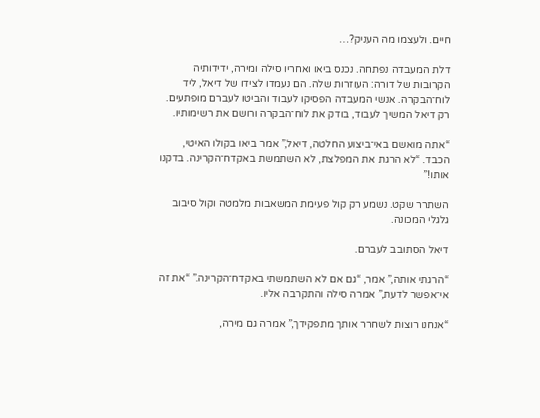חיים. ולעצמו מה העניק?…

דלת המעבדה נפתחה. נכנס ביאו ואחריו סילה ומירה, ידידותיה הקרובות של דורה: העוזרות שלה. הם נעמדו לצידו של דיאל, ליד לוח־הבקרה. אנשי המעבדה הפסיקו לעבוד והביטו לעברם מופתעים. רק דיאל המשיך לעבוד, בודק את לוח־הבקרה ורושם את רשימותיו.

“אתה מואשם באי־ביצוע החלטה, דיאל,” אמר ביאו בקולו האיטי, הכבד. “לא הרגת את המפלצת, לא השתמשת באקדח־הקרינה. בדקנו אותו!”

השתרר שקט. נשמע רק קול פעימת המשאבות מלמטה וקול סיבוב גלגלי המכונה.

דיאל הסתובב לעברם.

“הרגתי אותה,” אמר, “גם אם לא השתמשתי באקדח־הקרינה.” “את זה אי־אפשר לדעת,” אמרה סילה והתקרבה אליו.

“אנחנו רוצות לשחרר אותך מתפקידך,” אמרה גם מירה,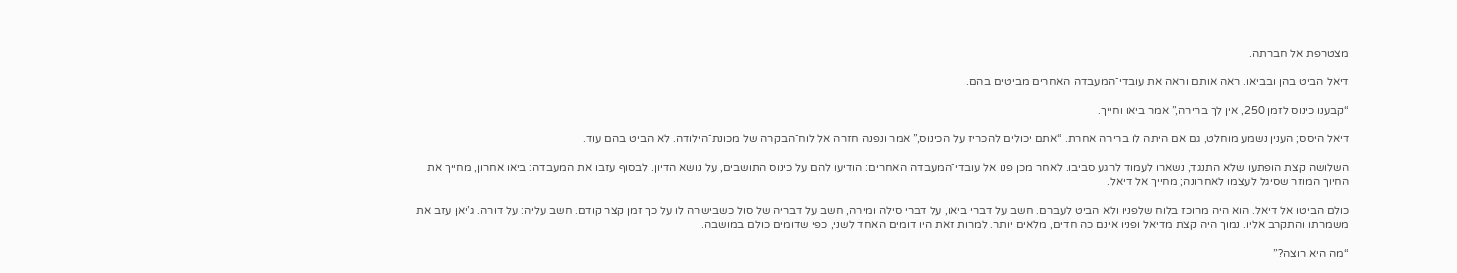מצטרפת אל חברתה.

דיאל הביט בהן ובביאו. ראה אותם וראה את עובדי־המעבדה האחרים מביטים בהם.

“קבענו כינוס לזמן 250, אין לך ברירה,” אמר ביאו וחייך.

דיאל היסס; הענין נשמע מוחלט, גם אם היתה לו ברירה אחרת. “אתם יכולים להכריז על הכינוס,” אמר ונפנה חזרה אל לוח־הבקרה של מכונת־הילודה. לא הביט בהם עוד.

השלושה קצת הופתעו שלא התנגד, נשארו לעמוד לרגע סביבו. לאחר מכן פנו אל עובדי־המעבדה האחרים: הודיעו להם על כינוס התושבים, על נושא הדיון. לבסוף עזבו את המעבדה: ביאו אחרון, מחייך את החיוך המוזר שסיגל לעצמו לאחרונה; מחייך אל דיאל.

כולם הביטו אל דיאל. הוא היה מרוכז בלוח שלפניו ולא הביט לעברם. חשב על דברי ביאו, על דברי סילה ומירה, חשב על דבריה של סול כשבישרה לו על כך זמן קצר קודם. חשב עליה: על דורה. ג’יאן עזב את משמרתו והתקרב אליו. נמוך היה קצת מדיאל ופניו אינם כה חדים, מלאים יותר. למרות זאת היו דומים האחד לשני, כפי שדומים כולם במושבה.

“מה היא רוצה?”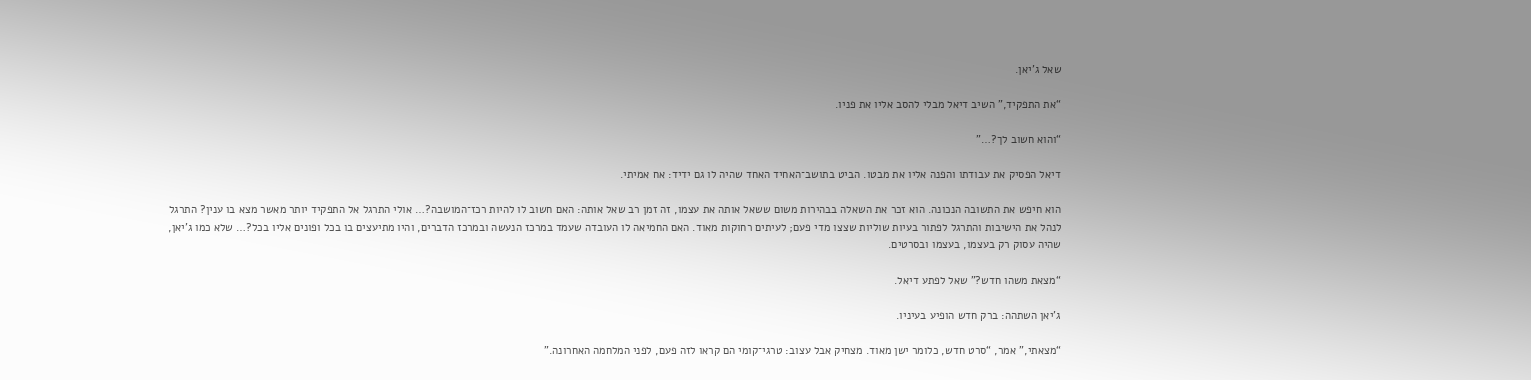שאל ג’יאן.

“את התפקיד,” השיב דיאל מבלי להסב אליו את פניו.

“והוא חשוב לך?…”

דיאל הפסיק את עבודתו והפנה אליו את מבטו. הביט בתושב־האחיד האחד שהיה לו גם ידיד: אח אמיתי.

הוא חיפש את התשובה הנכונה. הוא זכר את השאלה בבהירות משום ששאל אותה את עצמו, זה זמן רב שאל אותה: האם חשוב לו להיות רכז־המושבה?… אולי התרגל אל התפקיד יותר מאשר מצא בו ענין? התרגל לנהל את הישיבות והתרגל לפתור בעיות שוליות שצצו מדי פעם; לעיתים רחוקות מאוד. האם החמיאה לו העובדה שעמד במרכז הנעשה ובמרכז הדברים, והיו מתיעצים בו בכל ופונים אליו בכל?… שלא כמו ג’יאן, שהיה עסוק רק בעצמו, בעצמו ובסרטים.

“מצאת משהו חדש?” שאל לפתע דיאל.

ג’יאן השתהה: ברק חדש הופיע בעיניו.

“מצאתי,” אמר, “סרט חדש, כלומר ישן מאוד. מצחיק אבל עצוב: טרגי־קומי הם קראו לזה פעם, לפני המלחמה האחרונה.”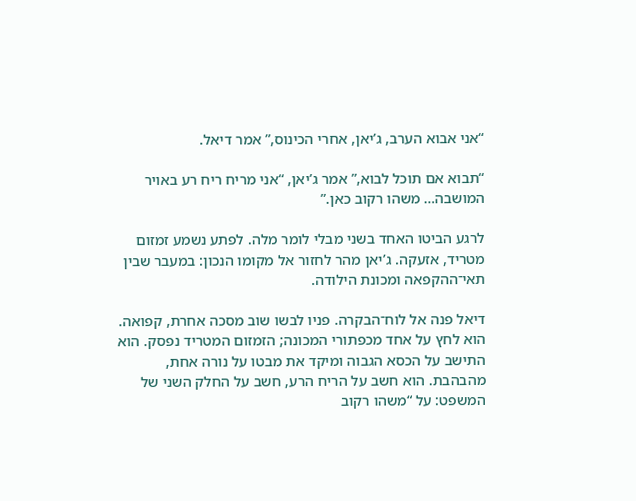“אני אבוא הערב, ג’יאן, אחרי הכינוס,” אמר דיאל.

“תבוא אם תוכל לבוא,” אמר ג’יאן, “אני מריח ריח רע באויר המושבה… משהו רקוב כאן.”

לרגע הביטו האחד בשני מבלי לומר מלה. לפתע נשמע זמזום מטריד, אזעקה. ג’יאן מהר לחזור אל מקומו הנכון: במעבר שבין תאי־ההקפאה ומכונת הילודה.

דיאל פנה אל לוח־הבקרה. פניו לבשו שוב מסכה אחרת, קפואה. הוא לחץ על אחד מכפתורי המכונה; הזמזום המטריד נפסק. הוא התישב על הכסא הגבוה ומיקד את מבטו על נורה אחת, מהבהבת. הוא חשב על הריח הרע, חשב על החלק השני של המשפט: על “משהו רקוב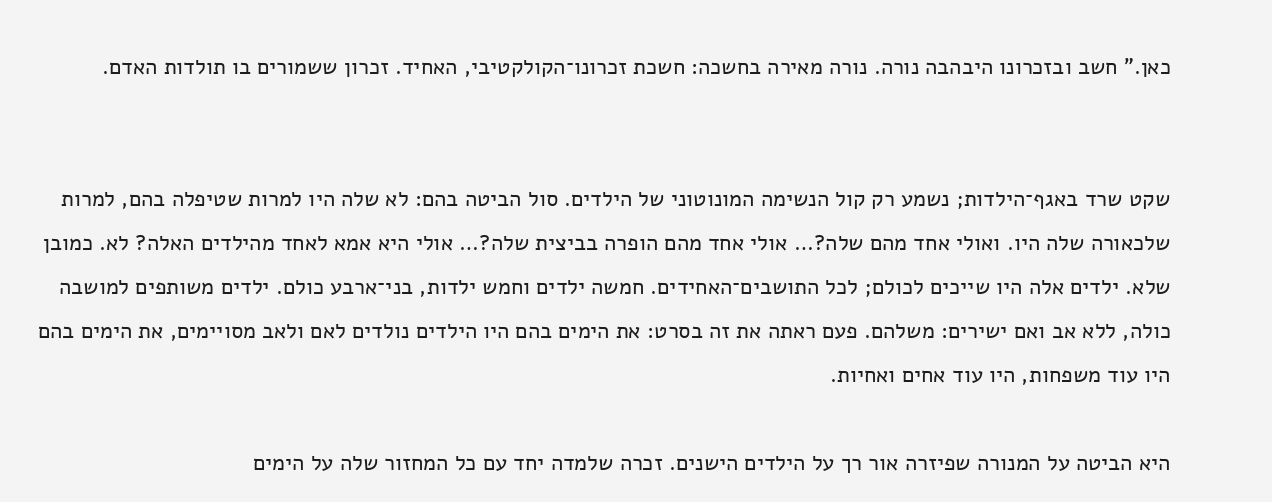כאן.” חשב ובזכרונו היבהבה נורה. נורה מאירה בחשכה: חשכת זכרונו־הקולקטיבי, האחיד. זכרון ששמורים בו תולדות האדם.


שקט שרד באגף־הילדות; נשמע רק קול הנשימה המונוטוני של הילדים. סול הביטה בהם: לא שלה היו למרות שטיפלה בהם, למרות שלכאורה שלה היו. ואולי אחד מהם שלה?… אולי אחד מהם הופרה בביצית שלה?… אולי היא אמא לאחד מהילדים האלה? לא. כמובן שלא. ילדים אלה היו שייכים לכולם; לכל התושבים־האחידים. חמשה ילדים וחמש ילדות, בני־ארבע כולם. ילדים משותפים למושבה כולה, ללא אב ואם ישירים: משלהם. פעם ראתה את זה בסרט: את הימים בהם היו הילדים נולדים לאם ולאב מסויימים, את הימים בהם היו עוד משפחות, היו עוד אחים ואחיות.

היא הביטה על המנורה שפיזרה אור רך על הילדים הישנים. זכרה שלמדה יחד עם כל המחזור שלה על הימים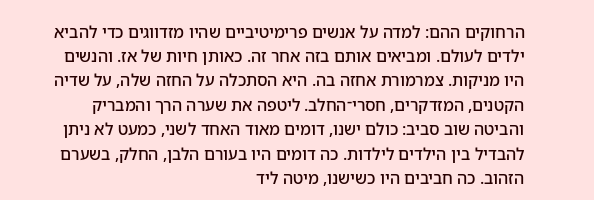הרחוקים ההם: למדה על אנשים פרימיטיביים שהיו מזדווגים כדי להביא ילדים לעולם. ומביאים אותם בזה אחר זה. כאותן חיות של אז. והנשים היו מניקות. צמרמורת אחזה בה. היא הסתכלה על החזה שלה, על שדיה הקטנים, המזדקרים, חסרי־החלב. ליטפה את שערה הרך והמבריק והביטה שוב סביב: כולם ישנו, דומים מאוד האחד לשני, כמעט לא ניתן להבדיל בין הילדים לילדות. כה דומים היו בעורם הלבן, החלק, בשערם הזהוב. כה חביבים היו כשישנו, מיטה ליד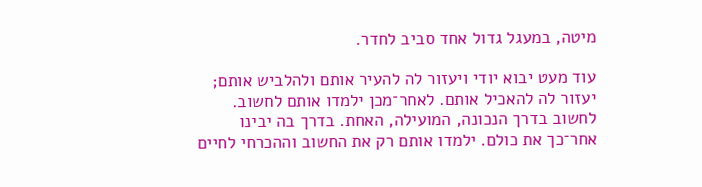מיטה, במעגל גדול אחד סביב לחדר.

עוד מעט יבוא יודי ויעזור לה להעיר אותם ולהלביש אותם; יעזור לה להאכיל אותם. לאחר־מכן ילמדו אותם לחשוב. לחשוב בדרך הנכונה, המועילה, האחת. בדרך בה יבינו אחר־כך את כולם. ילמדו אותם רק את החשוב וההכרחי לחיים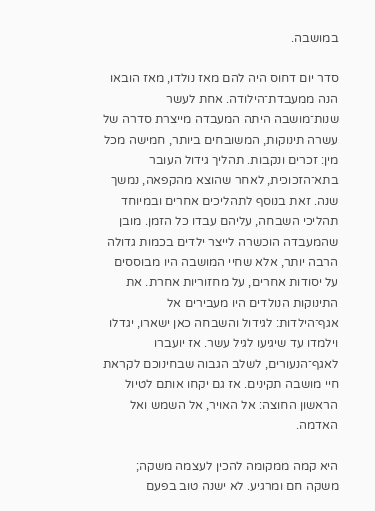במושבה.

סדר יום דחוס היה להם מאז נולדו, מאז הובאו הנה ממעבדת־הילודה. אחת לעשר שנות־מושבה היתה המעבדה מייצרת סדרה של עשרה תינוקות, המשובחים ביותר, חמישה מכל מין: זכרים ונקבות. תהליך גידול העובר בתא־הזכוכית, לאחר שהוצא מהקפאה, נמשך שנה. זאת בנוסף לתהליכים אחרים ובמיוחד תהליכי השבחה, עליהם עבדו כל הזמן. מובן שהמעבדה הוכשרה לייצר ילדים בכמות גדולה הרבה יותר, אלא שחיי המושבה היו מבוססים על יסודות אחרים, על מחזוריות אחרת. את התינוקות הנולדים היו מעבירים אל אגף־הילדות: לגידול והשבחה כאן ישארו, יגדלו וילמדו עד שיגיעו לגיל עשר. אז יועברו לאגף־הנעורים, לשלב הגבוה שבחינוכם לקראת חיי מושבה תקינים. אז גם יקחו אותם לטיול הראשון החוצה: אל האויר, אל השמש ואל האדמה.

היא קמה ממקומה להכין לעצמה משקה; משקה חם ומרגיע. לא ישנה טוב בפעם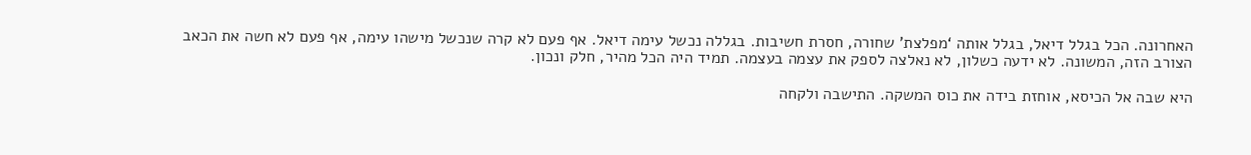האחרונה. הכל בגלל דיאל, בגלל אותה ‘מפלצת’ שחורה, חסרת חשיבות. בגללה נכשל עימה דיאל. אף פעם לא קרה שנכשל מישהו עימה, אף פעם לא חשה את הכאב הצורב הזה, המשונה. לא ידעה כשלון, לא נאלצה לספק את עצמה בעצמה. תמיד היה הכל מהיר, חלק ונכון.

היא שבה אל הכיסא, אוחזת בידה את כוס המשקה. התישבה ולקחה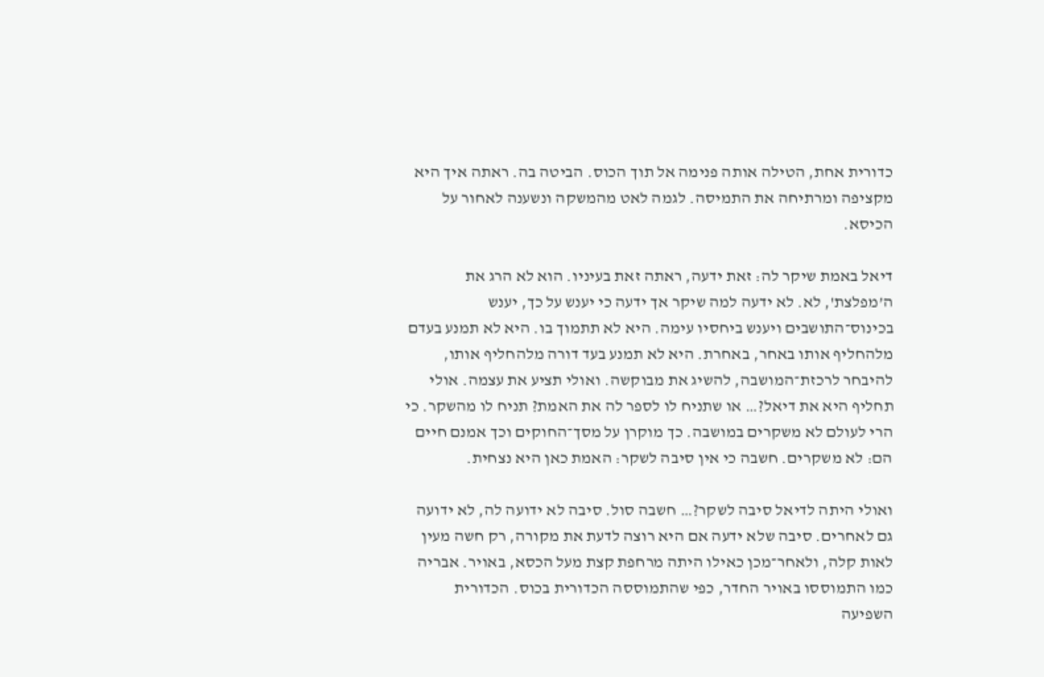כדורית אחת, הטילה אותה פנימה אל תוך הכוס. הביטה בה. ראתה איך היא מקציפה ומרתיחה את התמיסה. לגמה לאט מהמשקה ונשענה לאחור על הכיסא.

דיאל באמת שיקר לה: זאת ידעה, ראתה זאת בעיניו. הוא לא הרג את ה’מפלצת', לא. לא ידעה למה שיקר אך ידעה כי יענש על כך, יענש בכינוס־התושבים ויענש ביחסיו עימה. היא לא תתמוך בו. היא לא תמנע בעדם מלהחליף אותו באחר, באחרת. היא לא תמנע בעד דורה מלהחליף אותו, להיבחר לרכזת־המושבה, להשיג את מבוקשה. ואולי תציע את עצמה. אולי תחליף היא את דיאל?… או שתניח לו לספר לה את האמת? תניח לו מהשקר. כי הרי לעולם לא משקרים במושבה. כך מוקרן על מסך־החוקים וכך אמנם חיים הם: לא משקרים. חשבה כי אין סיבה לשקר: האמת כאן היא נצחית.

ואולי היתה לדיאל סיבה לשקר?… חשבה סול. סיבה לא ידועה לה, לא ידועה גם לאחרים. סיבה שלא ידעה אם היא רוצה לדעת את מקורה, רק חשה מעין לאות קלה, ולאחר־מכן כאילו היתה מרחפת קצת מעל הכסא, באויר. אבריה כמו התמוססו באויר החדר, כפי שהתמוססה הכדורית בכוס. הכדורית השפיעה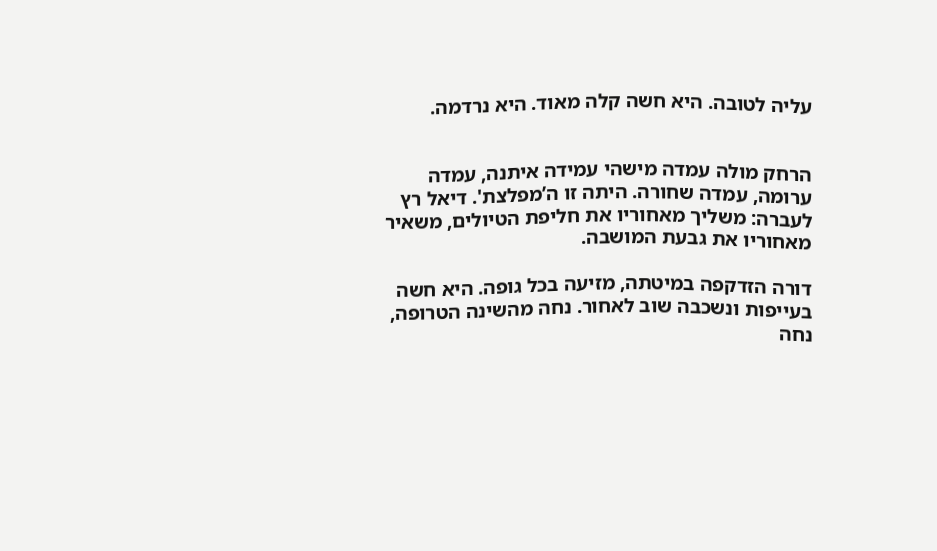עליה לטובה. היא חשה קלה מאוד. היא נרדמה.


הרחק מולה עמדה מישהי עמידה איתנה, עמדה ערומה, עמדה שחורה. היתה זו ה’מפלצת'. דיאל רץ לעברה: משליך מאחוריו את חליפת הטיולים, משאיר מאחוריו את גבעת המושבה.

דורה הזדקפה במיטתה, מזיעה בכל גופה. היא חשה בעייפות ונשכבה שוב לאחור. נחה מהשינה הטרופה, נחה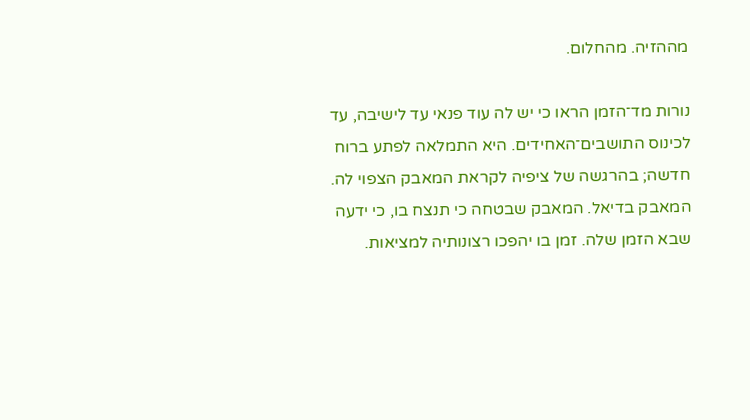מההזיה. מהחלום.

נורות מד־הזמן הראו כי יש לה עוד פנאי עד לישיבה, עד לכינוס התושבים־האחידים. היא התמלאה לפתע ברוח חדשה; בהרגשה של ציפיה לקראת המאבק הצפוי לה. המאבק בדיאל. המאבק שבטחה כי תנצח בו, כי ידעה שבא הזמן שלה. זמן בו יהפכו רצונותיה למציאות.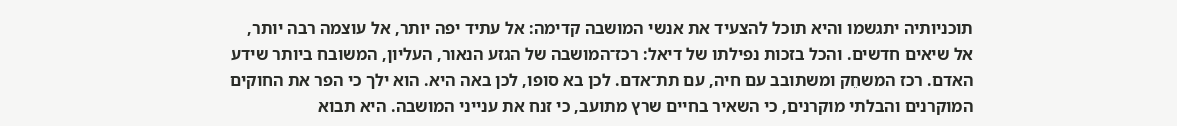תוכניותיה יתגשמו והיא תוכל להצעיד את אנשי המושבה קדימה: אל עתיד יפה יותר, אל עוצמה רבה יותר, אל שיאים חדשים. והכל בזכות נפילתו של דיאל: רכז־המושבה של הגזע הנאור, העליון, המשובח ביותר שידע האדם. רכז המשחֵק ומשתובב עם חיה, עם תת־אדם. לכן בא סופו, לכן באה היא. הוא ילך כי הפר את החוקים המוקרנים והבלתי מוקרנים, כי השאיר בחיים שרץ מתועב, כי זנח את ענייני המושבה. היא תבוא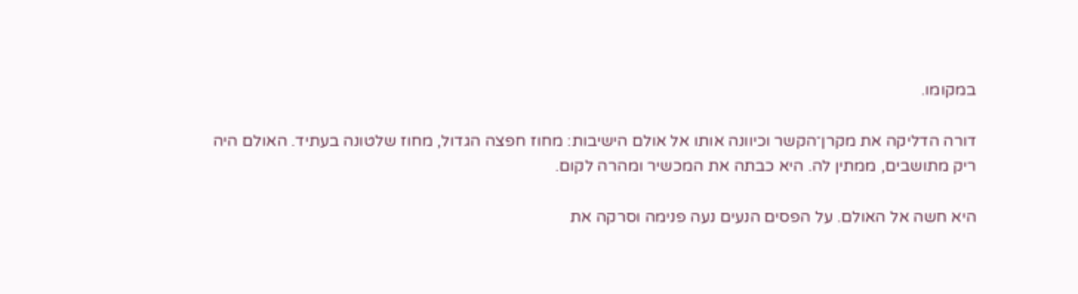במקומו.

דורה הדליקה את מקרן־הקשר וכיוונה אותו אל אולם הישיבות: מחוז חפצה הגדול, מחוז שלטונה בעתיד. האולם היה ריק מתושבים, ממתין לה. היא כבתה את המכשיר ומהרה לקום.

היא חשה אל האולם. על הפסים הנעים נעה פנימה וסרקה את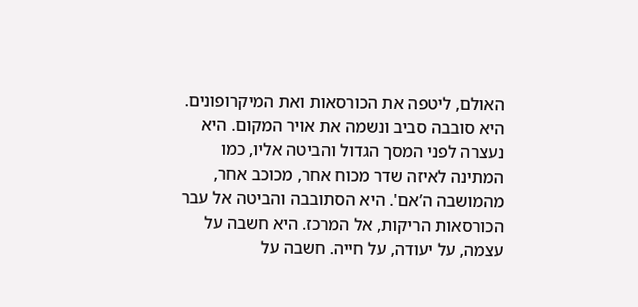האולם, ליטפה את הכורסאות ואת המיקרופונים. היא סובבה סביב ונשמה את אויר המקום. היא נעצרה לפני המסך הגדול והביטה אליו, כמו המתינה לאיזה שדר מכוח אחר, מכוכב אחר, מהמושבה ה’אם'. היא הסתובבה והביטה אל עבר הכורסאות הריקות, אל המרכז. היא חשבה על עצמה, על יעודה, על חייה. חשבה על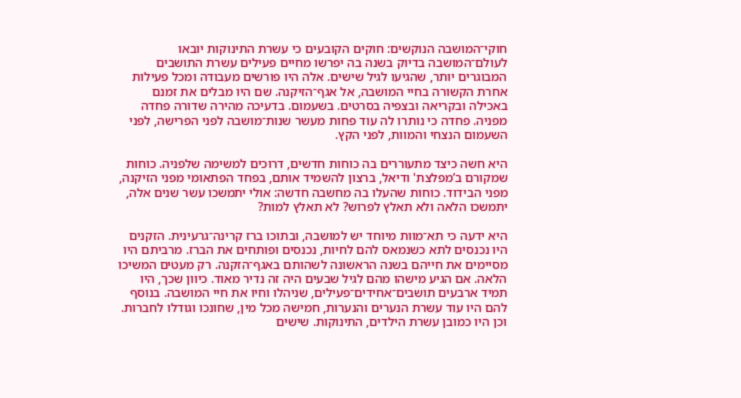חוקי־המושבה הנוקשים: חוקים הקובעים כי עשרת התינוקות יובאו לעולם־המושבה בדיוק בשנה בה יפרשו מחיים פעילים עשרת התושבים המבוגרים יותר, שהגיעו לגיל שישים. אלה היו פורשים מעבודה ומכל פעילות אחרת הקשורה בחיי המושבה, אל אגף־הזיקנה. שם היו מבלים את זמנם באכילה ובקריאה ובצפיה בסרטים. בשעמום. בדעיכה מהירה שדורה פחדה מפניה. פחדה כי נותרו לה עוד פחות מעשר שנות־מושבה לפני הפרישה, לפני השעמום הנצחי והמוות, לפני הקץ.

היא חשה כיצד מתעוררים בה כוחות חדשים, דרוכים למשימה שלפניה. כוחות שמקורם ב’מפלצת' ודיאל, ברצון להשמיד אותם, בפחד הפתאומי מפני הזיקנה, מפני הבידוד. כוחות שהעלו בה מחשבה חדשה: אולי יתמשכו עשר שנים אלה, יתמשכו הלאה ולא תאלץ לפרוש? לא תאלץ למות?

היא ידעה כי תא־מוות מיוחד יש למושבה, ובתוכו ברז קרינה־גרעינית. הזקנים היו נכנסים לתא כשנמאס להם לחיות, נכנסים ופותחים את הברז. מרביתם היו מסיימים את חייהם בשנה הראשונה לשהותם באגף־הזקנה. רק מעטים המשיכו הלאה. אם הגיע מישהו מהם לגיל שבעים היה זה נדיר מאוד. כיוון שכך, היו תמיד ארבעים תושבים־אחידים־פעילים, שניהלו וחיו את חיי המושבה. בנוסף להם היו עוד עשרת הנערים והנערות, חמישה מכל מין, שחונכו וגודלו לחברות. וכן היו כמובן עשרת הילדים, התינוקות. שישים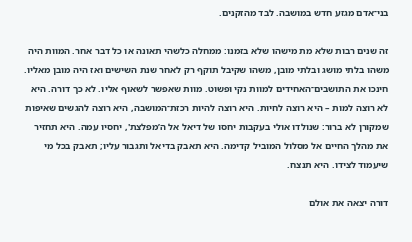בני־אדם מגזע חדש במושבה. לבד מהזקנים.

זה שנים רבות שלא מת מישהו שלא בזמנו: ממחלה כלשהי תאונה או כל דבר אחר. המוות היה משהו בלתי מושג ובלתי מובן, משהו שקיבל תוקף רק לאחר שנת השישים ואז היה מובן מאליו. חינכו את התושבים־האחידים למוות נקי ופשוט. מוות שאפשר לשאוף אליו. לא כך דורה. היא לא רוצה למות – היא רוצה לחיות. היא רוצה להיות רכזת־המושבה, היא רוצה להגשים שאיפות שמקורן לא ברור: שנולדו אולי בעקבות יחסו של דיאל אל ה’מפלצת', יחסיו עמה. היא תחזיר את מהלך החיים אל מסלול המוביל קדימה. היא תאבק בדיאל ותגבור עליו; תאבק בכל מי שיעמוד לצידו. היא תנצח.

דורה יצאה את אולם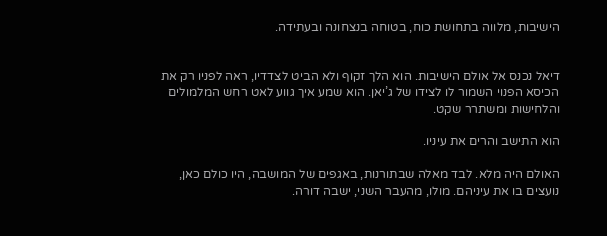הישיבות, מלווה בתחושת כוח, בטוחה בנצחונה ובעתידה.


דיאל נכנס אל אולם הישיבות. הוא הלך זקוף ולא הביט לצדדיו, ראה לפניו רק את הכיסא הפנוי השמור לו לצידו של ג’יאן. הוא שמע איך גווע לאט רחש המלמולים והלחישות ומשתרר שקט.

הוא התישב והרים את עיניו.

האולם היה מלא. לבד מאלה שבתורנות, באגפים של המושבה, היו כולם כאן, נועצים בו את עיניהם. מולו, מהעבר השני, ישבה דורה.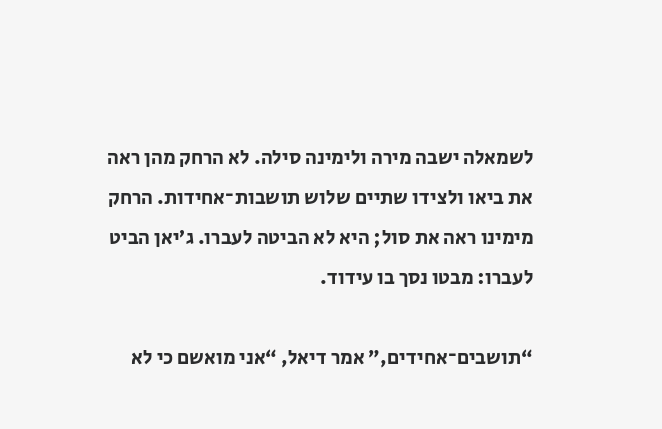לשמאלה ישבה מירה ולימינה סילה. לא הרחק מהן ראה את ביאו ולצידו שתיים שלוש תושבות־אחידות. הרחק מימינו ראה את סול; היא לא הביטה לעברו. ג’יאן הביט לעברו: מבטו נסך בו עידוד.

“תושבים־אחידים,” אמר דיאל, “אני מואשם כי לא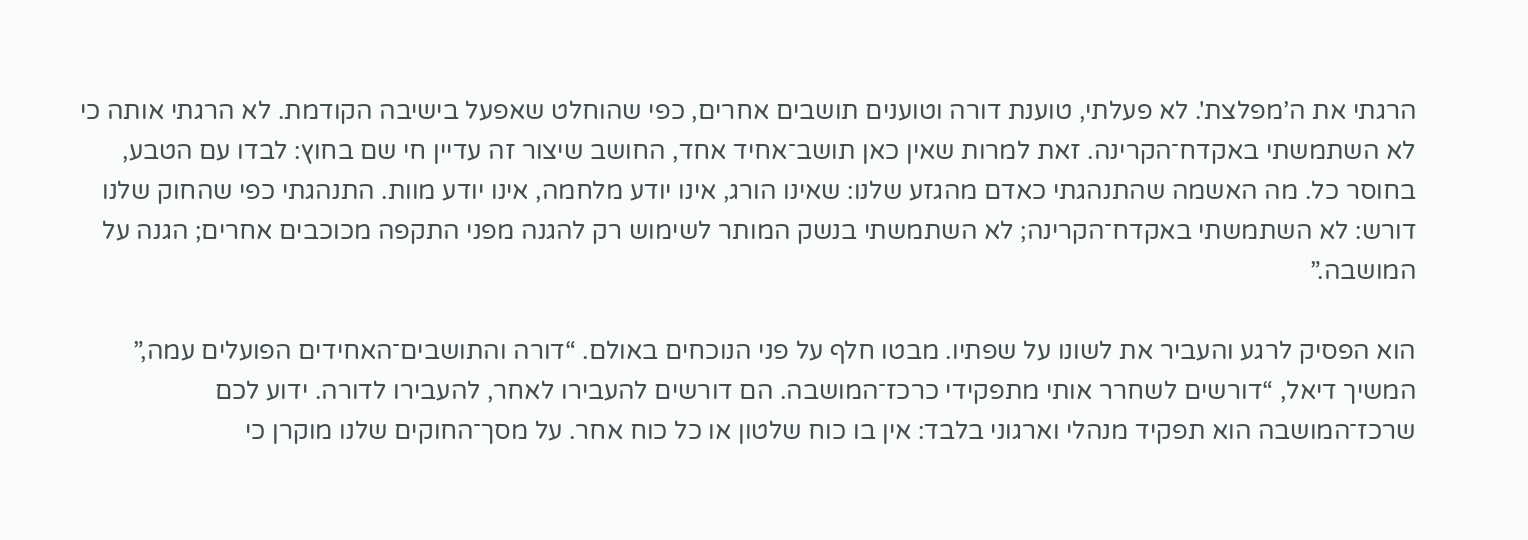הרגתי את ה’מפלצת'. לא פעלתי, טוענת דורה וטוענים תושבים אחרים, כפי שהוחלט שאפעל בישיבה הקודמת. לא הרגתי אותה כי לא השתמשתי באקדח־הקרינה. זאת למרות שאין כאן תושב־אחיד אחד, החושב שיצור זה עדיין חי שם בחוץ: לבדו עם הטבע, בחוסר כל. מה האשמה שהתנהגתי כאדם מהגזע שלנו: שאינו הורג, אינו יודע מלחמה, אינו יודע מוות. התנהגתי כפי שהחוק שלנו דורש: לא השתמשתי באקדח־הקרינה; לא השתמשתי בנשק המותר לשימוש רק להגנה מפני התקפה מכוכבים אחרים; הגנה על המושבה.”

הוא הפסיק לרגע והעביר את לשונו על שפתיו. מבטו חלף על פני הנוכחים באולם. “דורה והתושבים־האחידים הפועלים עמה,” המשיך דיאל, “דורשים לשחרר אותי מתפקידי כרכז־המושבה. הם דורשים להעבירו לאחר, להעבירו לדורה. ידוע לכם שרכז־המושבה הוא תפקיד מנהלי וארגוני בלבד: אין בו כוח שלטון או כל כוח אחר. על מסך־החוקים שלנו מוקרן כי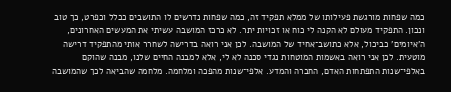כמה שפחות מורגשת פעילותו של ממלא תפקיד זה, כמה שפחות נדרשים לו התושבים ככלל וכפרט, כך טוב ונכון. התפקיד מעולם לא הקנה לי כוח או זכויות יתר. לא כרכז המושבה עשיתי את המעשים האחרונים, ה’איומים' כביכול, אלא כתושב־אחיד של המושבה. לכן אני רואה בדרישה לשחרר אותי מהתפקיד דרישה מוטעית. לכן אני רואה באשמות המוטחות נגדי סכנה לא לי, אלא למבנה החיים שלנו, מבנה שהוקם באלפי־שנות התפתחות האדם, החברה והמדע. אלפי־שנות מהפכה ומלחמה. מלחמה שהביאה לכך שהמושבה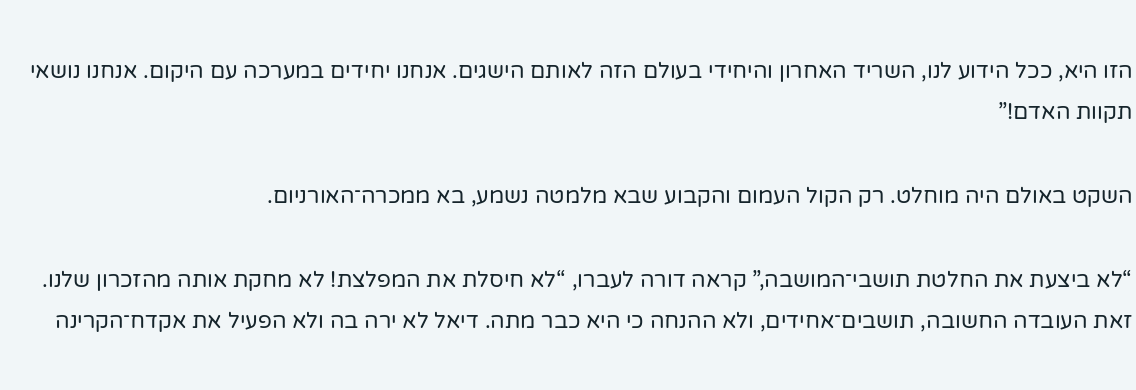הזו היא, ככל הידוע לנו, השריד האחרון והיחידי בעולם הזה לאותם הישגים. אנחנו יחידים במערכה עם היקום. אנחנו נושאי תקוות האדם!”

השקט באולם היה מוחלט. רק הקול העמום והקבוע שבא מלמטה נשמע, בא ממכרה־האורניום.

“לא ביצעת את החלטת תושבי־המושבה,” קראה דורה לעברו, “לא חיסלת את המפלצת! לא מחקת אותה מהזכרון שלנו. זאת העובדה החשובה, תושבים־אחידים, ולא ההנחה כי היא כבר מתה. דיאל לא ירה בה ולא הפעיל את אקדח־הקרינה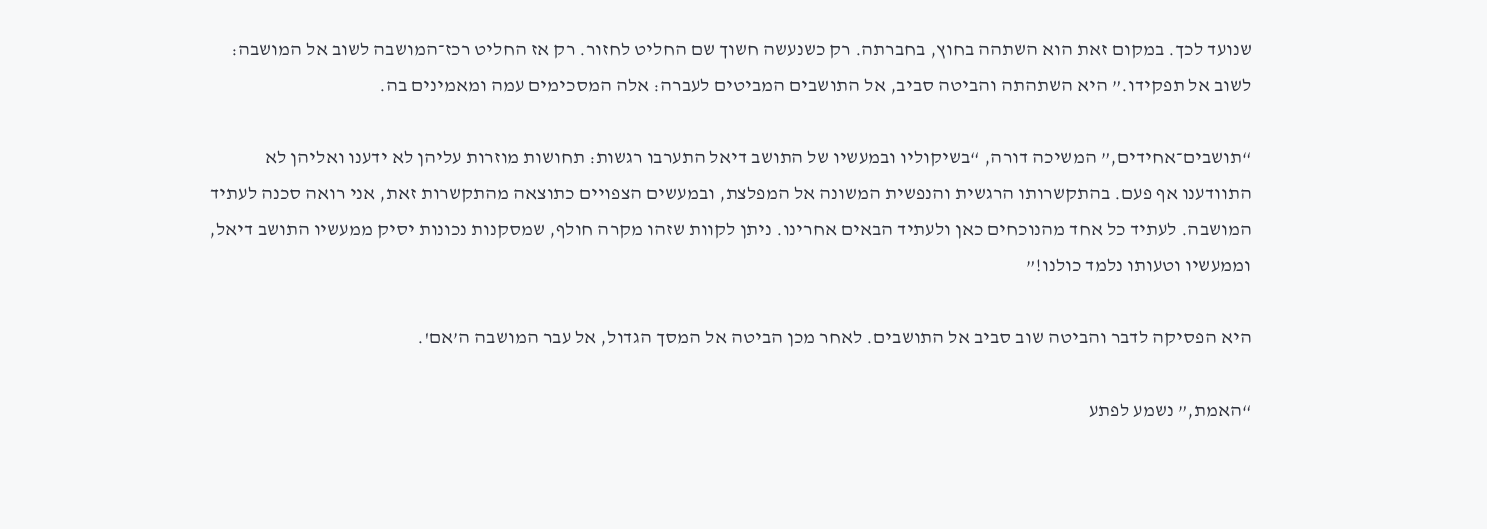שנועד לכך. במקום זאת הוא השתהה בחוץ, בחברתה. רק כשנעשה חשוך שם החליט לחזור. רק אז החליט רכז־המושבה לשוב אל המושבה: לשוב אל תפקידו.” היא השתהתה והביטה סביב, אל התושבים המביטים לעברה: אלה המסכימים עמה ומאמינים בה.

“תושבים־אחידים,” המשיכה דורה, “בשיקוליו ובמעשיו של התושב דיאל התערבו רגשות: תחושות מוזרות עליהן לא ידענו ואליהן לא התוודענו אף פעם. בהתקשרותו הרגשית והנפשית המשונה אל המפלצת, ובמעשים הצפויים כתוצאה מהתקשרות זאת, אני רואה סכנה לעתיד המושבה. לעתיד כל אחד מהנוכחים כאן ולעתיד הבאים אחרינו. ניתן לקוות שזהו מקרה חולף, שמסקנות נכונות יסיק ממעשיו התושב דיאל, וממעשיו וטעותו נלמד כולנו!”

היא הפסיקה לדבר והביטה שוב סביב אל התושבים. לאחר מכן הביטה אל המסך הגדול, אל עבר המושבה ה’אם'.

“האמת,” נשמע לפתע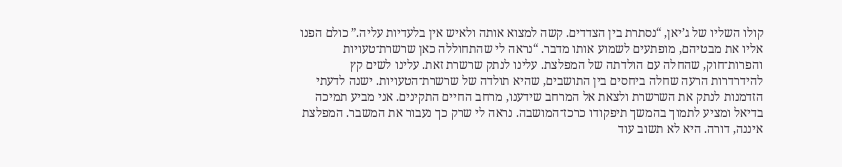קולו השליו של ג’יאן, “נסתרת בין הצדדים. קשה למצוא אותה ולאיש אין בלעדיות עליה.” כולם הפנו אליו את מבטיהם, מופתעים לשמוע אותו מדבר. “נראה לי שהתחוללה כאן שרשרת־טעויות והפרות־חוק, שהחלה עם הולדתה של המפלצת. עלינו לנתק שרשרת זאת. עלינו לשים קץ להידרדרות הרעה שחלה ביחסים בין התושבים, שהיא תולדה של שרשרת־הטעויות. ישנה לדעתי הזדמנות לנתק את השרשרת ולצאת אל המרחב שידענו, מרחב החיים התקינים. אני מביע תמיכה בדיאל ומציע לתמוך בהמשך תיפקודו כרכז־המושבה. נראה לי שרק כך נעבור את המשבר. המפלצת איננה, דורה. היא לא תשוב עוד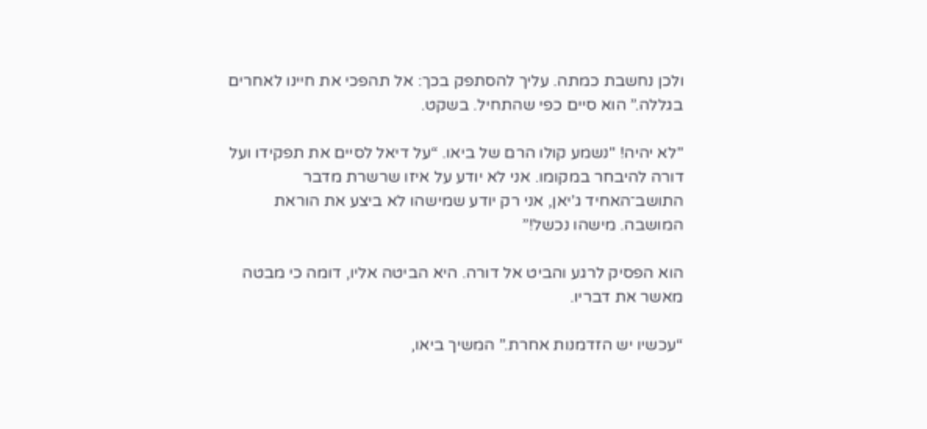ולכן נחשבת כמתה. עליך להסתפק בכך: אל תהפכי את חיינו לאחרים בגללה.” הוא סיים כפי שהתחיל. בשקט.

"לא יהיה! "נשמע קולו הרם של ביאו. “על דיאל לסיים את תפקידו ועל דורה להיבחר במקומו. אני לא יודע על איזו שרשרת מדבר התושב־האחיד ג’יאן, אני רק יודע שמישהו לא ביצע את הוראת המושבה. מישהו נכשל!”

הוא הפסיק לרגע והביט אל דורה. היא הביטה אליו, דומה כי מבטה מאשר את דבריו.

“עכשיו יש הזדמנות אחרת.” המשיך ביאו,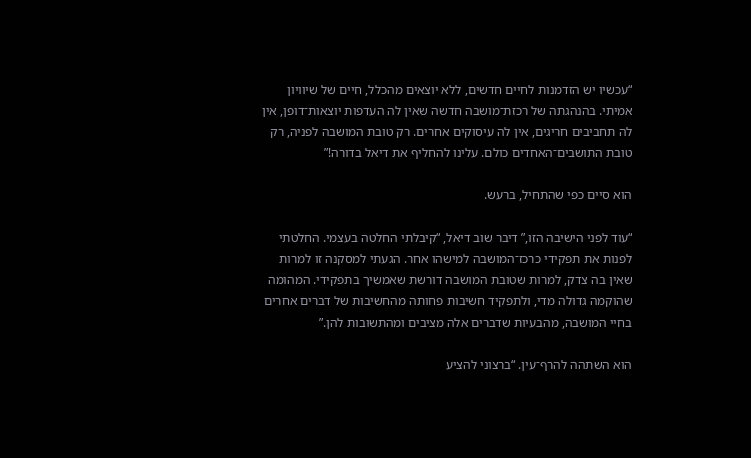“עכשיו יש הזדמנות לחיים חדשים, ללא יוצאים מהכלל, חיים של שיוויון אמיתי. בהנהגתה של רכזת־מושבה חדשה שאין לה העדפות יוצאות־דופן, אין לה תחביבים חריגים, אין לה עיסוקים אחרים. רק טובת המושבה לפניה, רק טובת התושבים־האחדים כולם. עלינו להחליף את דיאל בדורה!”

הוא סיים כפי שהתחיל, ברעש.

“עוד לפני הישיבה הזו,” דיבר שוב דיאל, “קיבלתי החלטה בעצמי. החלטתי לפנות את תפקידי כרכז־המושבה למישהו אחר. הגעתי למסקנה זו למרות שאין בה צדק, למרות שטובת המושבה דורשת שאמשיך בתפקידי. המהומה שהוקמה גדולה מדי, ולתפקיד חשיבות פחותה מהחשיבות של דברים אחרים בחיי המושבה, מהבעיות שדברים אלה מציבים ומהתשובות להן.”

הוא השתהה להרף־עין. “ברצוני להציע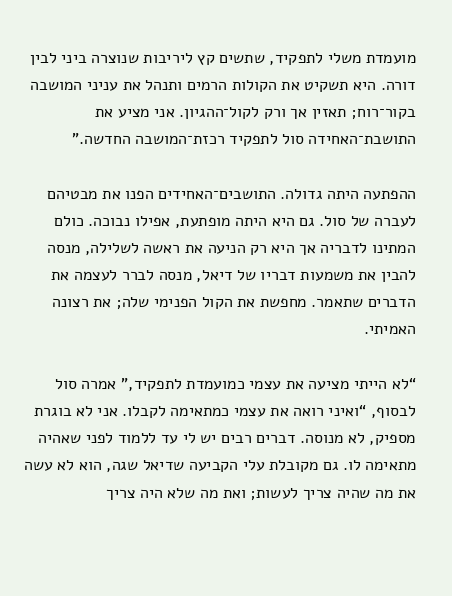מועמדת משלי לתפקיד, שתשים קץ ליריבות שנוצרה ביני לבין דורה. היא תשקיט את הקולות הרמים ותנהל את עניני המושבה בקור־רוח; תאזין אך ורק לקול־ההגיון. אני מציע את התושבת־האחידה סול לתפקיד רכזת־המושבה החדשה.”

ההפתעה היתה גדולה. התושבים־האחידים הפנו את מבטיהם לעברה של סול. גם היא היתה מופתעת, אפילו נבוכה. כולם המתינו לדבריה אך היא רק הניעה את ראשה לשלילה, מנסה להבין את משמעות דבריו של דיאל, מנסה לברר לעצמה את הדברים שתאמר. מחפשת את הקול הפנימי שלה; את רצונה האמיתי.

“לא הייתי מציעה את עצמי כמועמדת לתפקיד,” אמרה סול לבסוף, “ואיני רואה את עצמי כמתאימה לקבלו. אני לא בוגרת מספיק, לא מנוסה. דברים רבים יש לי עד ללמוד לפני שאהיה מתאימה לו. גם מקובלת עלי הקביעה שדיאל שגה, הוא לא עשה את מה שהיה צריך לעשות; ואת מה שלא היה צריך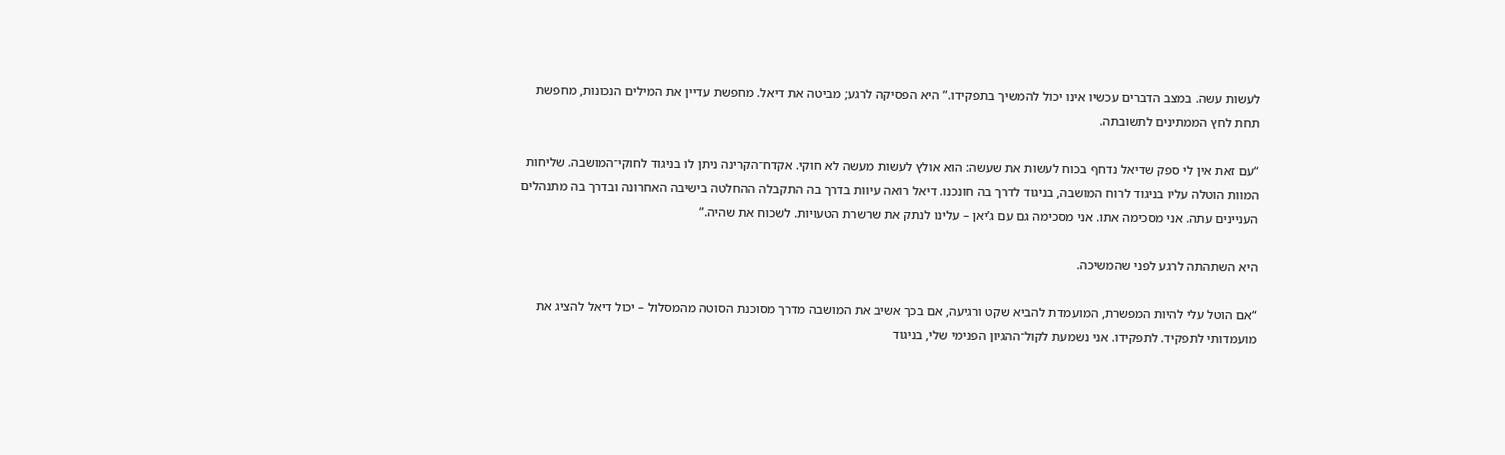לעשות עשה. במצב הדברים עכשיו אינו יכול להמשיך בתפקידו.” היא הפסיקה לרגע; מביטה את דיאל. מחפשת עדיין את המילים הנכונות, מחפשת תחת לחץ הממתינים לתשובתה.

“עם זאת אין לי ספק שדיאל נדחף בכוח לעשות את שעשה: הוא אולץ לעשות מעשה לא חוקי. אקדח־הקרינה ניתן לו בניגוד לחוקי־המושבה. שליחות המוות הוטלה עליו בניגוד לרוח המושבה, בניגוד לדרך בה חונכנו. דיאל רואה עיוות בדרך בה התקבלה ההחלטה בישיבה האחרונה ובדרך בה מתנהלים העניינים עתה. אני מסכימה אתו. אני מסכימה גם עם ג’יאן – עלינו לנתק את שרשרת הטעויות. לשכוח את שהיה.”

היא השתהתה לרגע לפני שהמשיכה.

“אם הוטל עלי להיות המפשרת, המועמדת להביא שקט ורגיעה, אם בכך אשיב את המושבה מדרך מסוכנת הסוטה מהמסלול – יכול דיאל להציג את מועמדותי לתפקיד. לתפקידו. אני נשמעת לקול־ההגיון הפנימי שלי, בניגוד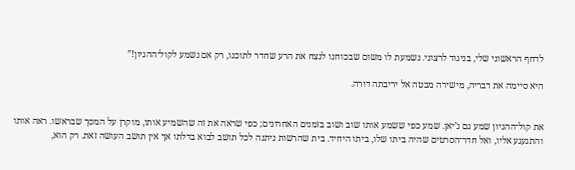לדחף הראשוני שלי, בניגוד לרצוני. נשמעת לו משום שבכוחנו לנצח את הרע שחדר לתוכנו, רק אם נשמע לקול־ההגיון!”

היא סיימה את דבריה, מישירה מבטה אל יריבתה דורה.


את קול־ההגיון שמע גם ג’יאן. שמע כפי ששמע אותו שוב ושוב בזמנים האחרונים; כפי שראה את זה שהשמיע אותו, מוקרן על המסך שבראשו. ראה אותו והתגעגע אליו, ואל חדר־הסרטים שהיה ביתו שלו, ביתו היחיד. בית שהרשות ניתנה לכל תושב לבוא בדלתו אך אין תושב העושה זאת. רק הוא,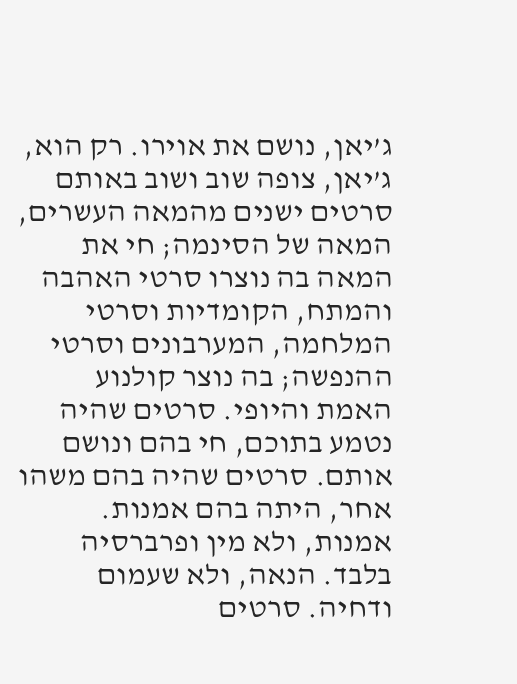ג’יאן, נושם את אוירו. רק הוא, ג’יאן, צופה שוב ושוב באותם סרטים ישנים מהמאה העשרים, המאה של הסינמה; חי את המאה בה נוצרו סרטי האהבה והמתח, הקומדיות וסרטי המלחמה, המערבונים וסרטי ההנפשה; בה נוצר קולנוע האמת והיופי. סרטים שהיה נטמע בתוכם, חי בהם ונושם אותם. סרטים שהיה בהם משהו אחר, היתה בהם אמנות. אמנות, ולא מין ופרברסיה בלבד. הנאה, ולא שעמום ודחיה. סרטים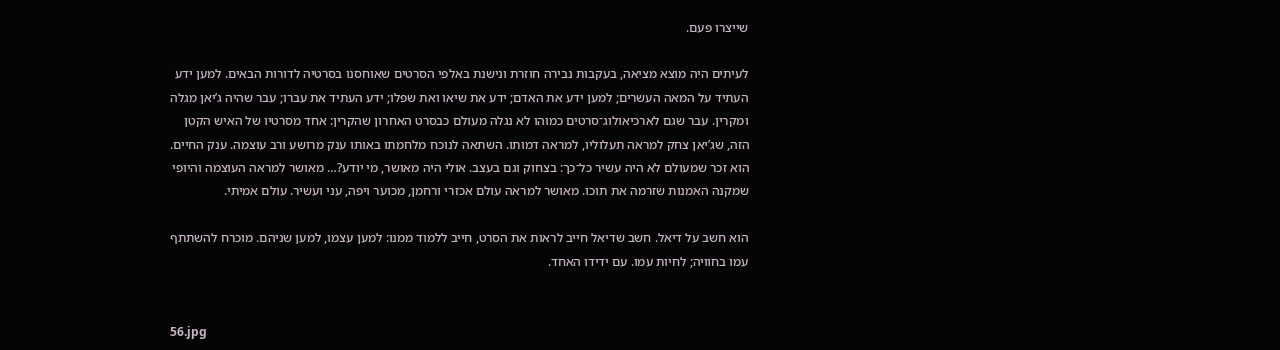שייצרו פעם.

לעיתים היה מוצא מציאה, בעקבות נבירה חוזרת ונישנת באלפי הסרטים שאוחסנו בסרטיה לדורות הבאים. למען ידע העתיד על המאה העשרים; למען ידע את האדם; ידע את שיאו ואת שפלו; ידע העתיד את עברו; עבר שהיה ג’יאן מגלה ומקרין. עבר שגם לארכיאולוג־סרטים כמוהו לא נגלה מעולם כבסרט האחרון שהקרין: אחד מסרטיו של האיש הקטן הזה, שג’יאן צחק למראה תעלוליו, למראה דמותו. השתאה לנוכח מלחמתו באותו ענק מרושע ורב עוצמה. ענק החיים. הוא זכר שמעולם לא היה עשיר כל־כך: בצחוק וגם בעצב. אולי היה מאושר, מי יודע?… מאושר למראה העוצמה והיופי שמקנה האמנות שזרמה את תוכו. מאושר למראה עולם אכזרי ורחמן, מכוער ויפה, עני ועשיר. עולם אמיתי.

הוא חשב על דיאל. חשב שדיאל חייב לראות את הסרט, חייב ללמוד ממנו: למען עצמו, למען שניהם. מוכרח להשתתף עמו בחוויה; לחיות עמו. עם ידידו האחד.


56.jpg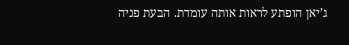ג’יאן הופתע לראות אותה עומדת. הבעת פניה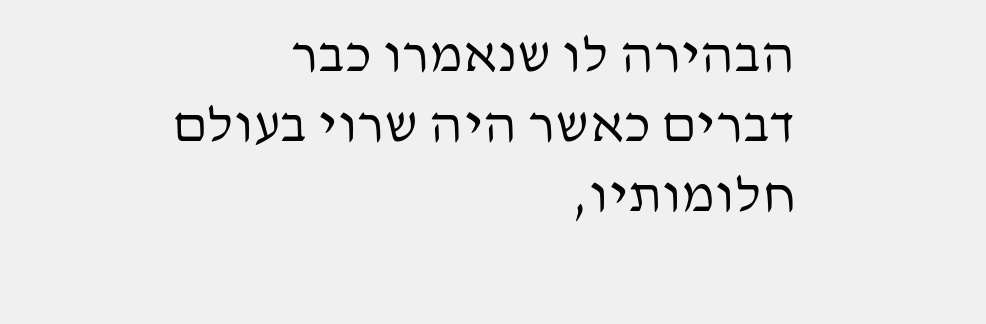הבהירה לו שנאמרו כבר דברים כאשר היה שרוי בעולם חלומותיו,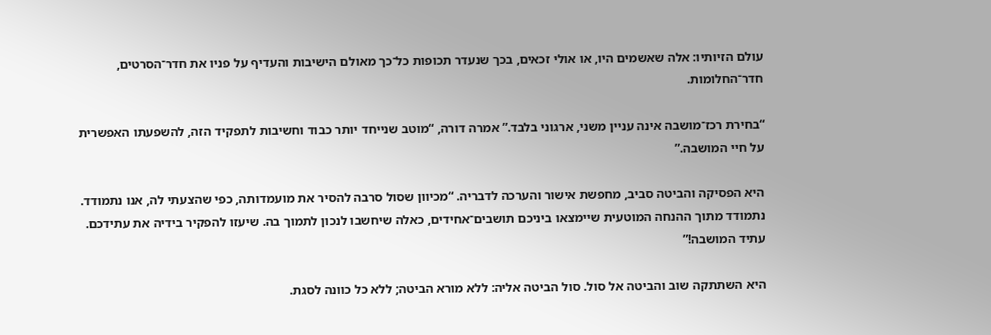עולם הזיותיו: אלה שאשמים היו, או אולי זכאים, בכך שנעדר תכופות כל־כך מאולם הישיבות והעדיף על פניו את חדר־הסרטים, חדר־החלומות.

“בחירת רכז־מושבה אינה עניין משני, ארגוני בלבד.” אמרה דורה, “מוטב שנייחד יותר כבוד וחשיבות לתפקיד הזה, להשפעתו האפשרית על חיי המושבה.”

היא הפסיקה והביטה סביב, מחפשת אישור והערכה לדבריה. “מכיוון שסול סרבה להסיר את מועמדותה, כפי שהצעתי לה, אנו נתמודד. נתמודד מתוך ההנחה המוטעית שיימצאו ביניכם תושבים־אחידים, כאלה שיחשבו לנכון לתמוך בה. שיעזו להפקיר בידיה את עתידכם. עתיד המושבה!”

היא השתתקה שוב והביטה אל סול. סול הביטה אליה: ללא מורא הביטה; ללא כל כוונה לסגת.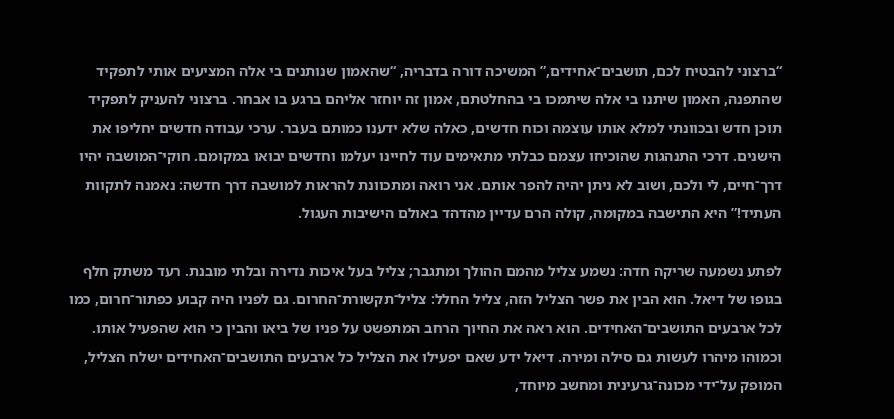“ברצוני להבטיח לכם, תושבים־אחידים,” המשיכה דורה בדבריה, “שהאמון שנותנים בי אלה המציעים אותי לתפקיד שהתפנה, האמון שיתנו בי אלה שיתמכו בי בהחלטתם, אמון זה יוחזר אליהם ברגע בו אבחר. ברצוני להעניק לתפקיד תוכן חדש ובכוונתי למלא אותו עוצמה וכוח חדשים, כאלה שלא ידענו כמותם בעבר. ערכי עבודה חדשים יחליפו את הישנים. דרכי התנהגות שהוכיחו עצמם כבלתי מתאימים עוד לחיינו יעלמו וחדשים יבואו במקומם. חוקי־המושבה יהיו דרך־חיים, לי ולכם, ושוב לא ניתן יהיה להפר אותם. אני רואה ומתכוונת להראות למושבה דרך חדשה: נאמנה לתקוות העתיד!” היא התישבה במקומה, קולה הרם עדיין מהדהד באולם הישיבות העגול.

לפתע נשמעה שריקה חדה: נשמע צליל מהמם ההולך ומתגבר; צליל בעל איכות נדירה ובלתי מובנת. רעד משתק חלף בגופו של דיאל. הוא הבין את פשר הצליל הזה, צליל החלל: צליל־תקשורת־החרום. גם לפניו היה קבוע כפתור־חרום, כמו לכל ארבעים התושבים־האחידים. הוא ראה את החיוך הרחב המתפשט על פניו של ביאו והבין כי הוא שהפעיל אותו. וכמוהו מיהרו לעשות גם סילה ומירה. דיאל ידע שאם יפעילו את הצליל כל ארבעים התושבים־האחידים ישלח הצליל, המופק על־ידי מכונה־גרעינית ומחשב מיוחד,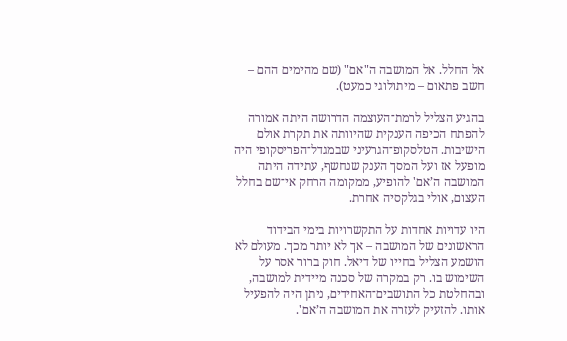אל החלל. אל המושבה ה"אם" (שם מהימים ההם – חשב פתאום – מיתולוגי כמעט).

בהגיע הצליל לרמת־העוצמה הדרושה היתה אמורה להפתח הכיפה הענקית שהיוותה את תקרת אולם הישיבות. הטלסקופ־הגרעיני שבמגדל־הפריסקופי היה מופעל אז ועל המסך הענק שנחשף, עתידה היתה המושבה ה’אם' להופיע, ממקומה הרחק אי־שם בחלל העצום, אולי בגלקסיה אחרת.

היו עדויות אחדות על התקשרויות בימי הבידוד הראשונים של המושבה – אך לא יותר מכך. מעולם לא הושמע הצליל בחייו של דיאל. חוק ברור אסר על השימוש בו. רק במקרה של סכנה מיידית למושבה, ובהחלטת כל התושבים־האחידים, ניתן היה להפעיל אותו. להזעיק לעזרה את המושבה ה’אם'.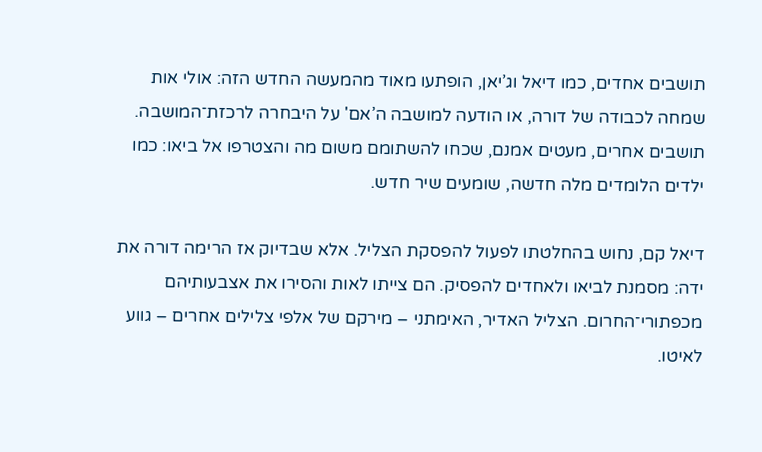תושבים אחדים, כמו דיאל וג’יאן, הופתעו מאוד מהמעשה החדש הזה: אולי אות שמחה לכבודה של דורה, או הודעה למושבה ה’אם' על היבחרה לרכזת־המושבה. תושבים אחרים, מעטים אמנם, שכחו להשתומם משום מה והצטרפו אל ביאו: כמו ילדים הלומדים מלה חדשה, שומעים שיר חדש.

דיאל קם, נחוש בהחלטתו לפעול להפסקת הצליל. אלא שבדיוק אז הרימה דורה את ידה: מסמנת לביאו ולאחדים להפסיק. הם צייתו לאות והסירו את אצבעותיהם מכפתורי־החרום. הצליל האדיר, האימתני – מירקם של אלפי צלילים אחרים – גווע לאיטו.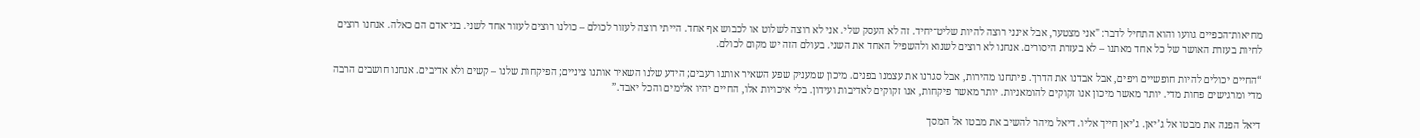מחיאות־הכפיים גוועו והוא התחיל לדבר: "אני מצטער, אבל אינני רוצה להיות שליט־יחיד. זה לא העסק שלי. אני לא רוצה לשלוט או לכבוש אף אחד. הייתי רוצה לעזור לכולם – כולנו רוצים לעזור אחד לשני. בני־אדם הם כאלה. אנחנו רוצים לחיות בעזרת האושר של כל אחד מאתנו – לא בעזרת היסורים. אנחנו לא רוצים לשנוא ולהשפיל האחד את השני. בעולם הזה יש מקום לכולם.

“החיים יכולים להיות חופשיים ויפים, אבל אבדנו את הדרך. פיתחנו מהירות, אבל סגרנו את עצמנו בפנים. מיכון שמעניק שפע השאיר אותנו רעבים; הידע שלנו השאיר אותנו ציניים; הפיקחות שלנו – קשים ולא אדיבים. אנחנו חושבים הרבה מדי ומרגישים פחות מדי. יותר מאשר מיכון אנו זקוקים להומאניות. יותר מאשר פיקחות, אנו זקוקים לאדיבות ועידון. בלי איכויות אלו, החיים יהיו אלימים והכל יאבד.”

דיאל הפנה את מבטו אל ג’יאן. ג’יאן חייך אליו. דיאל מיהר להשיב את מבטו אל המסך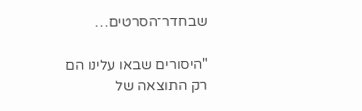שבחדר־הסרטים…

"היסורים שבאו עלינו הם רק התוצאה של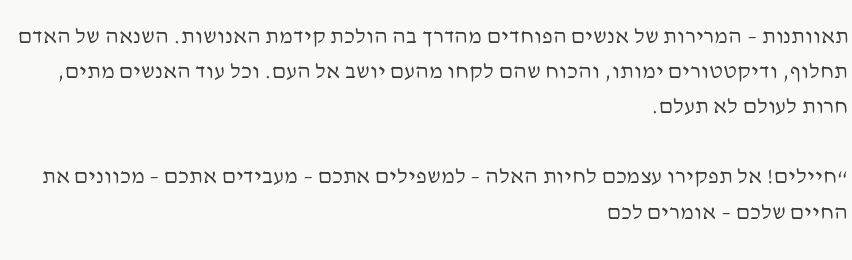תאוותנות – המרירות של אנשים הפוחדים מהדרך בה הולכת קידמת האנושות. השנאה של האדם תחלוף, ודיקטטורים ימותו, והכוח שהם לקחו מהעם יושב אל העם. וכל עוד האנשים מתים, חרות לעולם לא תעלם.

“חיילים! אל תפקירו עצמכם לחיות האלה – למשפילים אתכם – מעבידים אתכם – מכוונים את החיים שלכם – אומרים לכם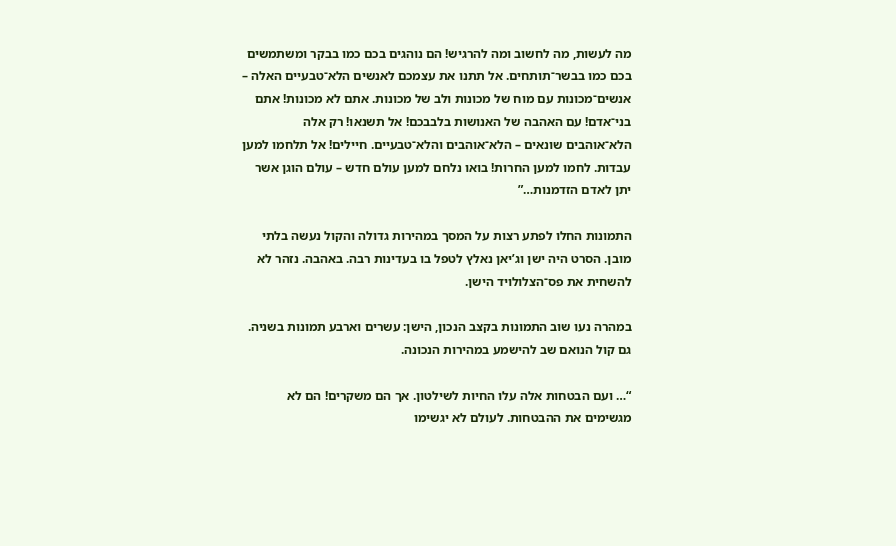מה לעשות, מה לחשוב ומה להרגיש! הם נוהגים בכם כמו בבקר ומשתמשים בכם כמו בבשר־תותחים. אל תתנו את עצמכם לאנשים הלא־טבעיים האלה – אנשים־מכונות עם מוח של מכונות ולב של מכונות. אתם לא מכונות! אתם בני־אדם! עם האהבה של האנושות בלבבכם! אל תשנאו! רק אלה הלא־אוהבים שונאים – הלא־אוהבים והלא־טבעיים. חיילים! אל תלחמו למען עבדות. לחמו למען החרות! בואו נלחם למען עולם חדש – עולם הוגן אשר יתן לאדם הזדמנות…”

התמונות החלו לפתע רצות על המסך במהירות גדולה והקול נעשה בלתי מובן. הסרט היה ישן וג’יאן נאלץ לטפל בו בעדינות רבה. באהבה. נזהר לא להשחית את פס־הצלולויד הישן.

במהרה נעו שוב התמונות בקצב הנכון, הישן: עשרים וארבע תמונות בשניה. גם קול הנואם שב להישמע במהירות הנכונה.

“… ועם הבטחות אלה עלו החיות לשילטון. אך הם משקרים! הם לא מגשימים את ההבטחות. לעולם לא יגשימו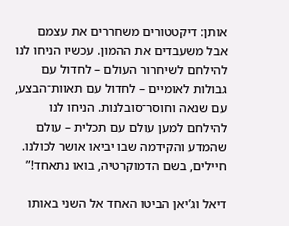אותן: דיקטטורים משחררים את עצמם אבל משעבדים את ההמון. עכשיו הניחו לנו להילחם לשיחרור העולם – לחדול עם גבולות לאומיים – לחדול עם תאוות־הבצע, עם שנאה וחוסר־סובלנות. הניחו לנו להילחם למען עולם עם תכלית – עולם שהמדע והקידמה שבו יביאו אושר לכולנו. חיילים, בשם הדמוקרטיה, בואו נתאחד!”

דיאל וג’יאן הביטו האחד אל השני באותו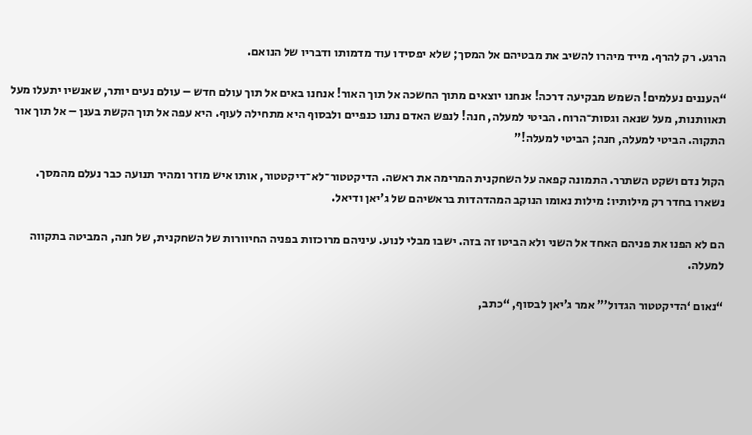הרגע. רק להרף. מייד מיהרו להשיב את מבטיהם אל המסך; שלא יפסידו עוד מדמותו ודבריו של הנואם.

“העננים נעלמים! השמש מבקיעה דרכה! אנחנו יוצאים מתוך החשכה אל תוך האור! אנחנו באים אל תוך עולם חדש – עולם נעים יותר, שאנשיו יתעלו מעל תאוותנות, מעל שנאה וגסות־הרוח. הביטי למעלה, חנה! לנפש האדם נתנו כנפיים ולבסוף היא מתחילה לעוף. היא עפה אל תוך הקשת בענן – אל תוך אור התקוה. הביטי למעלה, חנה; הביטי למעלה!”

הקול נדם ושקט השתרר. התמונה קפאה על השחקנית המרימה את ראשה. הדיקטטור־לא־דיקטטור, אותו איש מוזר ומהיר תנועה כבר נעלם מהמסך. נשארו בחדר רק מילותיו: מילות נאומו הנוקב המהדהדות בראשיהם של ג’יאן ודיאל.

הם לא הפנו את פניהם האחד אל השני ולא הביטו זה בזה. ישבו מבלי לנוע. עיניהם מרוכזות בפניה החיוורות של השחקנית, של חנה, המביטה בתקווה למעלה.

“נאום ‘הדיקטטור הגדול’” אמר ג’יאן לבסוף, “כתב,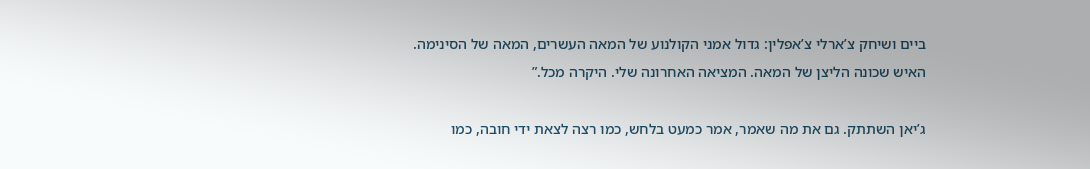ביים ושיחק צ’ארלי צ’אפלין: גדול אמני הקולנוע של המאה העשרים, המאה של הסינימה. האיש שכונה הליצן של המאה. המציאה האחרונה שלי. היקרה מכל.”

ג’יאן השתתק. גם את מה שאמר, אמר כמעט בלחש, כמו רצה לצאת ידי חובה, כמו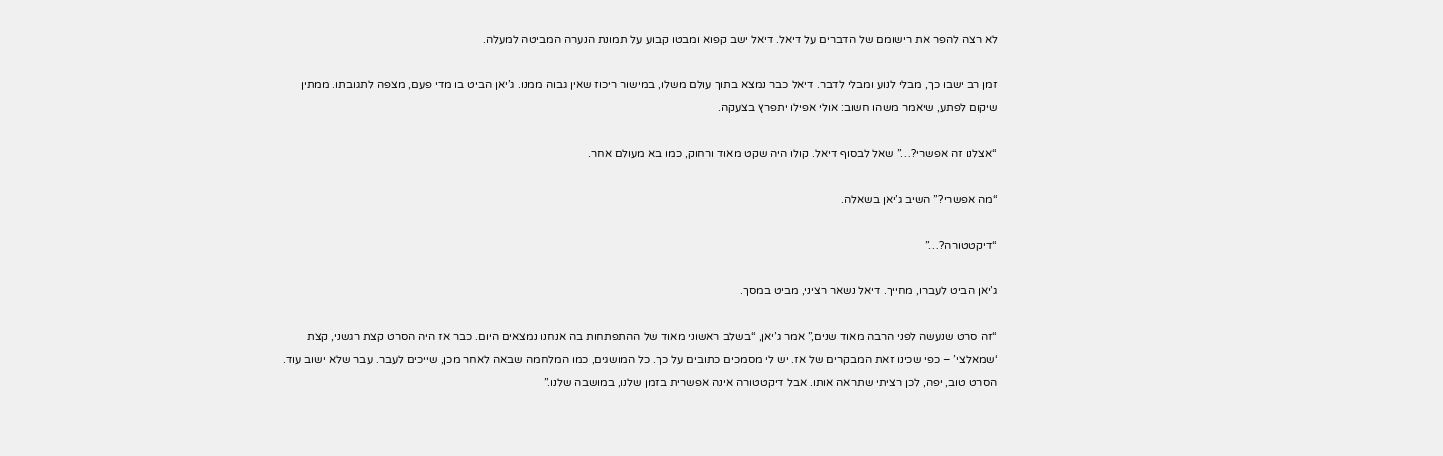לא רצה להפר את רישומם של הדברים על דיאל. דיאל ישב קפוא ומבטו קבוע על תמונת הנערה המביטה למעלה.

זמן רב ישבו כך, מבלי לנוע ומבלי לדבר. דיאל כבר נמצא בתוך עולם משלו, במישור ריכוז שאין גבוה ממנו. ג’יאן הביט בו מדי פעם, מצפה לתגובתו. ממתין שיקום לפתע, שיאמר משהו חשוב: אולי אפילו יתפרץ בצעקה.

“אצלנו זה אפשרי?…” שאל לבסוף דיאל. קולו היה שקט מאוד ורחוק, כמו בא מעולם אחר.

“מה אפשרי?” השיב ג’יאן בשאלה.

“דיקטטורה?…”

ג’יאן הביט לעברו, מחייך. דיאל נשאר רציני, מביט במסך.

“זה סרט שנעשה לפני הרבה מאוד שנים,” אמר ג’יאן, “בשלב ראשוני מאוד של ההתפתחות בה אנחנו נמצאים היום. כבר אז היה הסרט קצת רגשני, קצת ‘שמאלצי’ – כפי שכינו זאת המבקרים של אז. יש לי מסמכים כתובים על כך. כל המושגים, כמו המלחמה שבאה לאחר מכן, שייכים לעבר. עבר שלא ישוב עוד. הסרט טוב, יפה, לכן רציתי שתראה אותו. אבל דיקטטורה אינה אפשרית בזמן שלנו, במושבה שלנו.”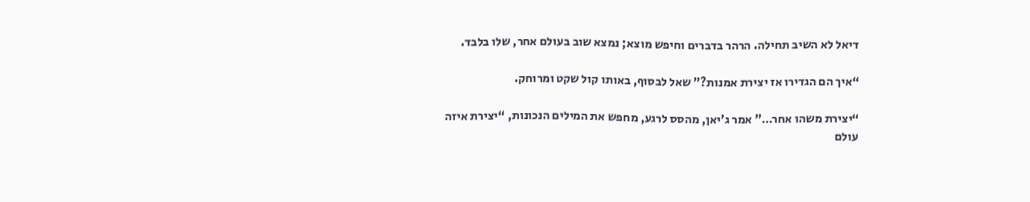דיאל לא השיב תחילה. הרהר בדברים וחיפש מוצא; נמצא שוב בעולם אחר, שלו בלבד.

“איך הם הגדירו אז יצירת אמנות?” שאל לבסוף, באותו קול שקט ומרוחק.

“יצירת משהו אחר…” אמר ג’יאן, מהסס לרגע, מחפש את המילים הנכונות, “יצירת איזה עולם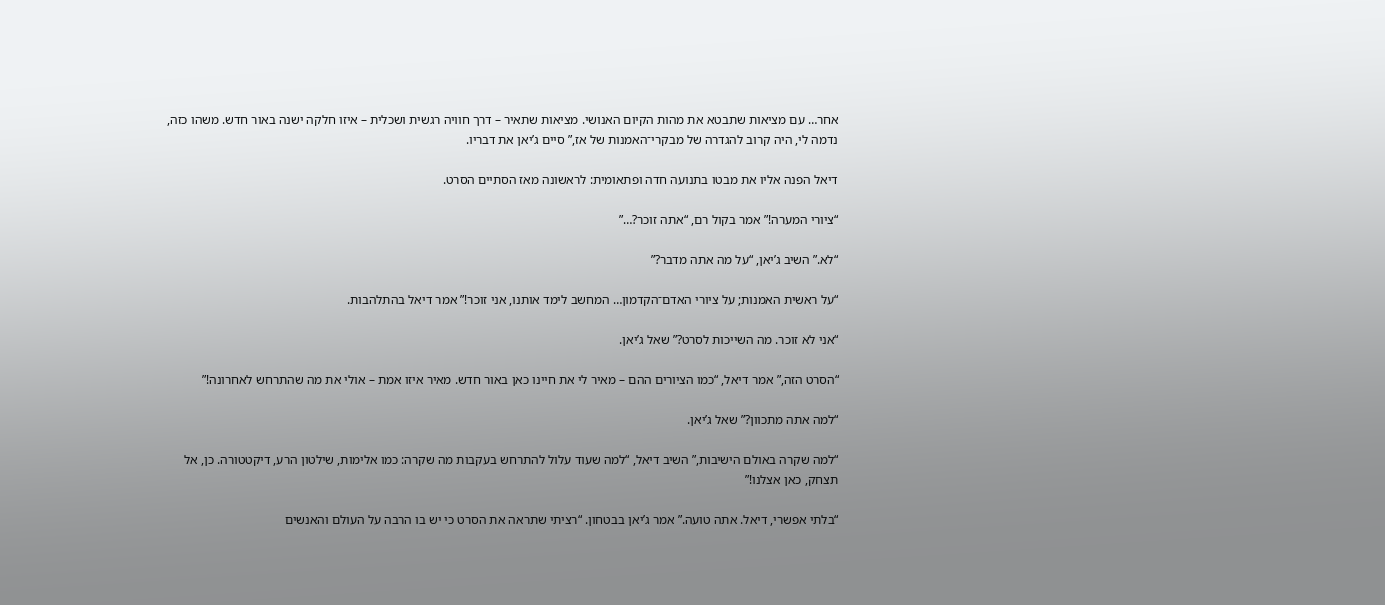אחר… עם מציאות שתבטא את מהות הקיום האנושי. מציאות שתאיר – דרך חוויה רגשית ושכלית – איזו חלקה ישנה באור חדש. משהו כזה, נדמה לי, היה קרוב להגדרה של מבקרי־האמנות של אז,” סיים ג’יאן את דבריו.

דיאל הפנה אליו את מבטו בתנועה חדה ופתאומית: לראשונה מאז הסתיים הסרט.

“ציורי המערה!” אמר בקול רם, “אתה זוכר?…”

“לא.” השיב ג’יאן, “על מה אתה מדבר?”

“על ראשית האמנות; על ציורי האדם־הקדמון… המחשב לימד אותנו, אני זוכר!” אמר דיאל בהתלהבות.

“אני לא זוכר. מה השייכות לסרט?” שאל ג’יאן.

“הסרט הזה,” אמר דיאל, “כמו הציורים ההם – מאיר לי את חיינו כאן באור חדש. מאיר איזו אמת – אולי את מה שהתרחש לאחרונה!”

“למה אתה מתכוון?” שאל ג’יאן.

“למה שקרה באולם הישיבות,” השיב דיאל, “למה שעוד עלול להתרחש בעקבות מה שקרה: כמו אלימות, שילטון הרע, דיקטטורה. כן, אל תצחק, כאן אצלנו!”

“בלתי אפשרי, דיאל. אתה טועה.” אמר ג’יאן בבטחון. “רציתי שתראה את הסרט כי יש בו הרבה על העולם והאנשים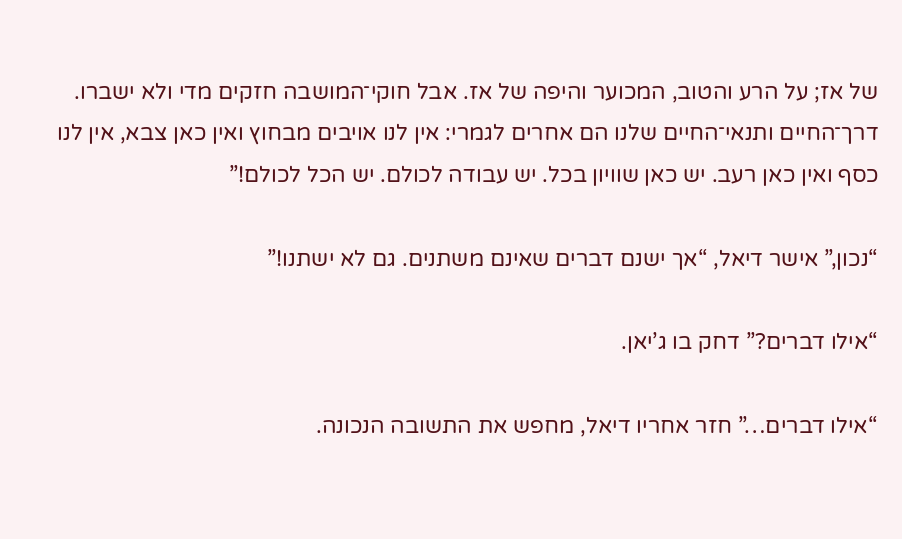של אז; על הרע והטוב, המכוער והיפה של אז. אבל חוקי־המושבה חזקים מדי ולא ישברו. דרך־החיים ותנאי־החיים שלנו הם אחרים לגמרי: אין לנו אויבים מבחוץ ואין כאן צבא, אין לנו כסף ואין כאן רעב. יש כאן שוויון בכל. יש עבודה לכולם. יש הכל לכולם!”

“נכון,” אישר דיאל, “אך ישנם דברים שאינם משתנים. גם לא ישתנו!”

“אילו דברים?” דחק בו ג’יאן.

“אילו דברים…” חזר אחריו דיאל, מחפש את התשובה הנכונה.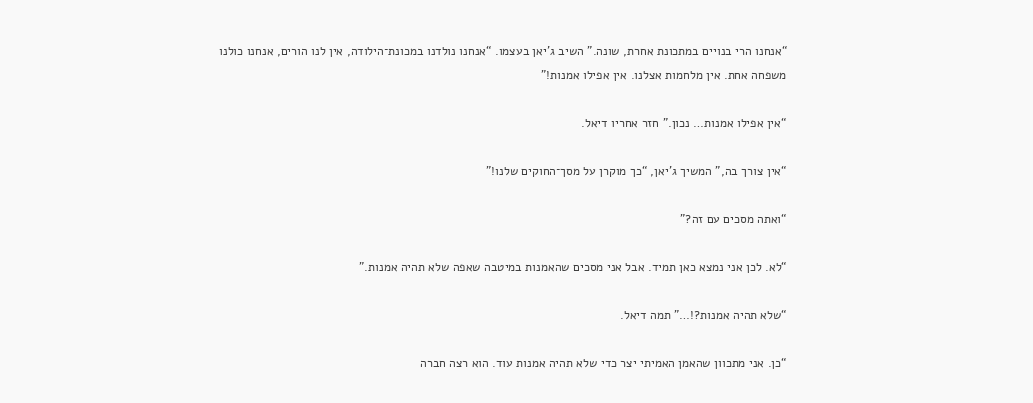“אנחנו הרי בנויים במתכונת אחרת, שונה.” השיב ג’יאן בעצמו. “אנחנו נולדנו במכונת־הילודה, אין לנו הורים, אנחנו כולנו משפחה אחת. אין מלחמות אצלנו. אין אפילו אמנות!”

“אין אפילו אמנות… נכון.” חזר אחריו דיאל.

“אין צורך בה,” המשיך ג’יאן, “כך מוקרן על מסך־החוקים שלנו!”

“ואתה מסכים עם זה?”

“לא. לכן אני נמצא כאן תמיד. אבל אני מסכים שהאמנות במיטבה שאפה שלא תהיה אמנות.”

“שלא תהיה אמנות?!…” תמה דיאל.

“כן. אני מתכוון שהאמן האמיתי יצר כדי שלא תהיה אמנות עוד. הוא רצה חברה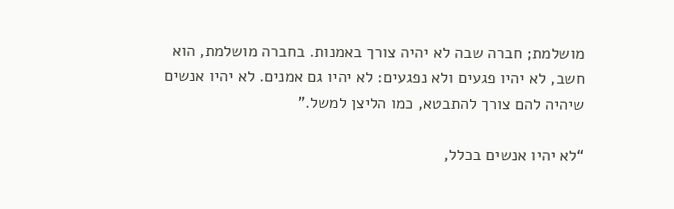מושלמת; חברה שבה לא יהיה צורך באמנות. בחברה מושלמת, הוא חשב, לא יהיו פגעים ולא נפגעים: לא יהיו גם אמנים. לא יהיו אנשים שיהיה להם צורך להתבטא, כמו הליצן למשל.”

“לא יהיו אנשים בכלל,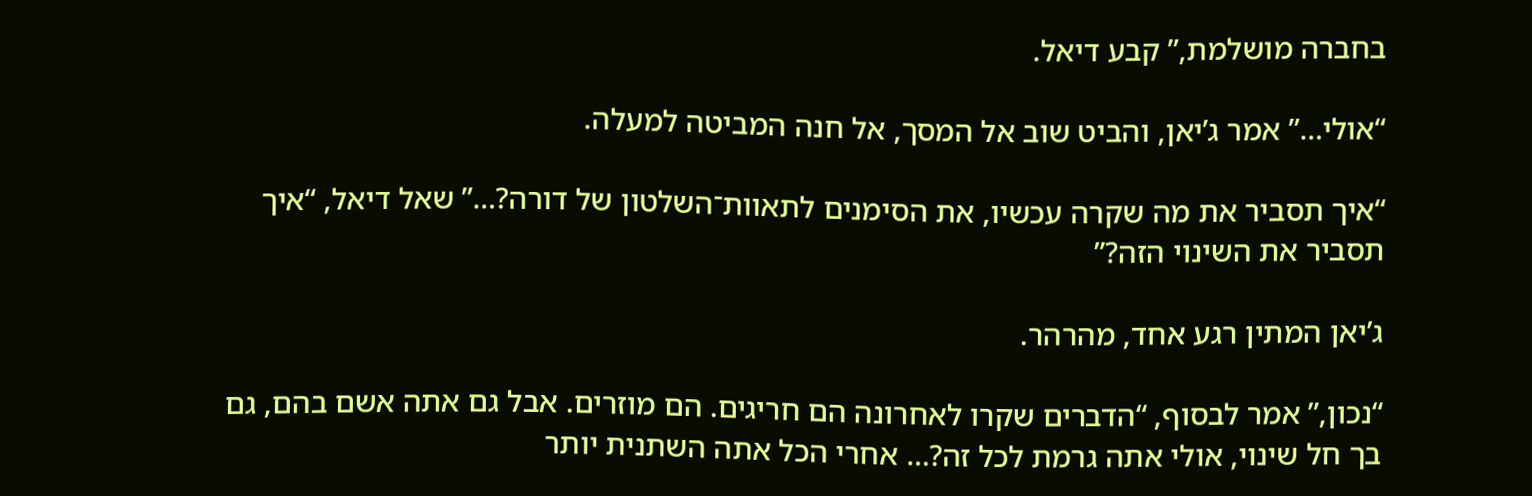בחברה מושלמת,” קבע דיאל.

“אולי…” אמר ג’יאן, והביט שוב אל המסך, אל חנה המביטה למעלה.

“איך תסביר את מה שקרה עכשיו, את הסימנים לתאוות־השלטון של דורה?…” שאל דיאל, “איך תסביר את השינוי הזה?”

ג’יאן המתין רגע אחד, מהרהר.

“נכון,” אמר לבסוף, “הדברים שקרו לאחרונה הם חריגים. הם מוזרים. אבל גם אתה אשם בהם, גם בך חל שינוי, אולי אתה גרמת לכל זה?… אחרי הכל אתה השתנית יותר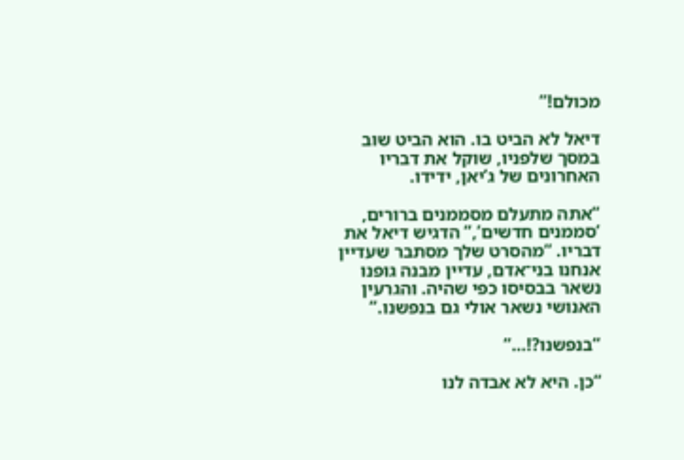מכולם!”

דיאל לא הביט בו. הוא הביט שוב במסך שלפניו, שוקל את דבריו האחרונים של ג’יאן, ידידו.

“אתה מתעלם מסממנים ברורים, ‘סממנים חדשים’,” הדגיש דיאל את דבריו. “מהסרט שלך מסתבר שעדיין אנחנו בני־אדם, עדיין מבנה גופנו נשאר בבסיסו כפי שהיה. והגרעין האנושי נשאר אולי גם בנפשנו.”

“בנפשנו?!…”

“כן. היא לא אבדה לנו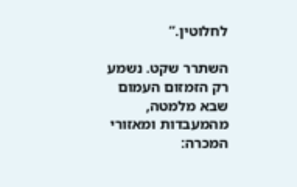לחלוטין.”

השתרר שקט. נשמע רק הזמזום העמום שבא מלמטה, מהמעבדות ומאזורי המכרה: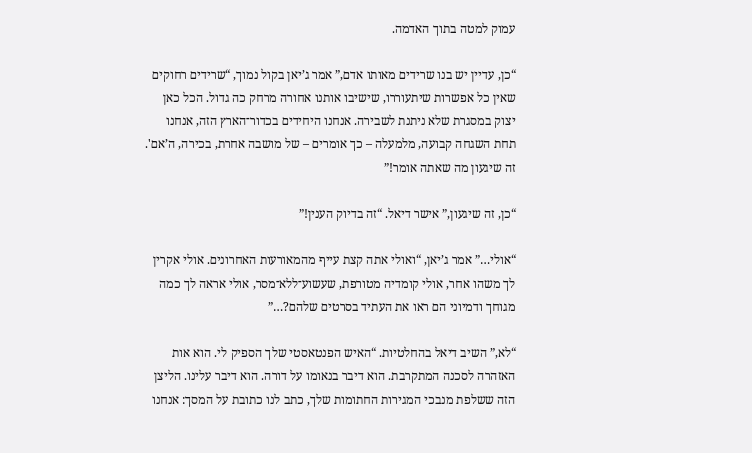עמוק למטה בתוך האדמה.

“כן, עדיין יש בנו שרידים מאותו אדם,” אמר ג’יאן בקול נמוך, “שרידים רחוקים שאין כל אפשרות שיתעוררו, שישיבו אותנו אחורה מרחק כה גדול. הכל כאן יצוק במסגרת שלא ניתנת לשבירה. אנחנו היחידים בכדור־הארץ הזה, אנחנו תחת השגחה קבועה, מלמעלה – כך אומרים – של מושבה אחרת, בכירה, ה’אם'. זה שיגעון מה שאתה אומר!”

“כן, זה שיגעון,” אישר דיאל. “זה בדיוק הענין!”

“אולי…” אמר ג’יאן, “ואולי אתה קצת עייף מהמאורעות האחרונים. אולי אקרין לך משהו אחר, אולי קומדיה מטורפת, שעשוע־ללא־מסר, אולי אראה לך כמה מגוחך ודמיוני הם ראו את העתיד בסרטים שלהם?…”

“לא,” השיב דיאל בהחלטיות. “האיש הפנטאסטי שלך הספיק לי. הוא אות האזהרה לסכנה המתקרבת. הוא דיבר בנאומו על דורה. הוא דיבר עלינו. הליצן הזה ששלפת מנבכי המגירות החתומות שלך, כתב לנו כתובת על המסך: אנחנו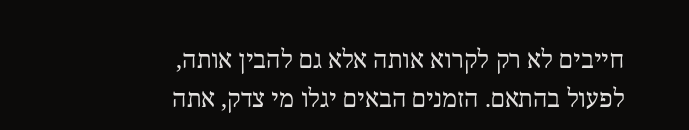חייבים לא רק לקרוא אותה אלא גם להבין אותה, לפעול בהתאם. הזמנים הבאים יגלו מי צדק, אתה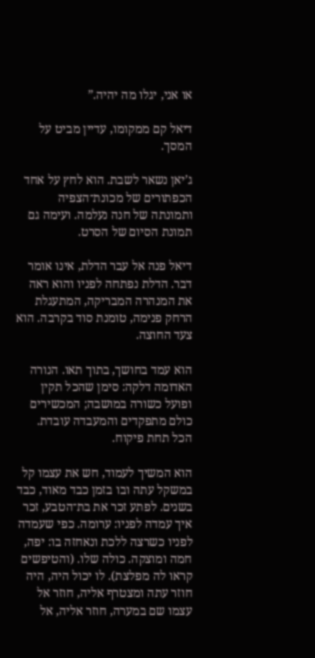או אני, יגלו מה יהיה.”

דיאל קם ממקומו, עדיין מביט על המסך.

ג’יאן נשאר לשבת. הוא לחץ על אחד הכפתורים של מכונת־הצפיה ותמונתה של חנה נעלמה. ועימה גם תמונת הסיום של הסרט.

דיאל פנה אל עבר הדלת, אינו אומר דבר. הדלת נפתחה לפניו והוא ראה את המנהרה המבריקה, המתעגלת הרחק פנימה, טומנת סוד בקרבה. הוא צעד החוצה.

הוא עמד בחושך, בתוך תאו. הנורה האדומה דלקה: סימן שהכל תקין ופועל כשורה במושבה; המכשירים כולם מתפקדים והמעבדה עובדת. הכל תחת פיקוח.

הוא המשיך לעמוד, חש את עצמו קל במשקל עתה ובו בזמן כבד מאוד, כבד בשנים. לפתע זכר את בת־הטבע, זכר איך עמדה לפניו: ערומה. כפי שעמדה לפניו כשרצה ללכת ונאחזה בו: יפה, חמה ומוצקה. כולה שלו. (והטיפשים קראו לה מפלצת). לו יכול היה, היה חוזר עתה ומצטרף אליה, חוזר אל עצמו שם במערה, חוזר אליה, אל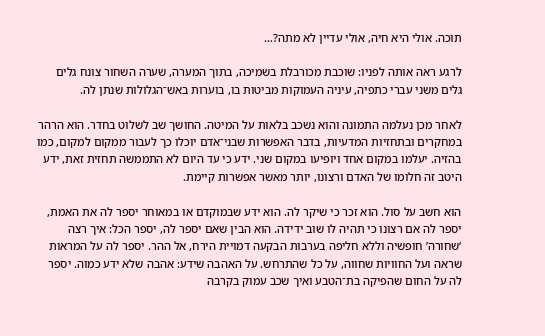תוכה. אולי היא חיה, אולי עדיין לא מתה?…

לרגע ראה אותה לפניו: שוכבת מכורבלת בשמיכה, בתוך המערה, שערה השחור צונח גלים גלים משני עברי כתפיה, עיניה העמוקות מביטות בו, בוערות באש־הגלולות שנתן לה.

לאחר מכן נעלמה התמונה והוא נשכב בלאות על המיטה. החושך שב לשלוט בחדר. הוא הרהר במחקרים ובתחזיות המדעיות, בדבר האפשרות שבני־אדם יוכלו כך לעבור ממקום למקום, כמו בהזיה. יעלמו במקום אחד ויופיעו במקום שני. ידע כי עד היום לא התממשה תחזית זאת, ידע היטב זה חלומו של האדם ורצונו, יותר מאשר אפשרות קיימת.

הוא חשב על סול. הוא זכר כי שיקר לה. הוא ידע שבמוקדם או במאוחר יספר לה את האמת, יספר לה אם רצונו כי תהיה לו שוב ידידה. הוא הבין שאם יספר לה, יספר הכל: איך רצה ‘שחורה’ חופשיה וללא חליפה בערבות הבקעה דמויית הירח, אל ההר. יספר לה על המראות שראה ועל החוויות שחווה, על כל שהתרחש. על האהבה שידע: אהבה שלא ידע כמוה. יספר לה על החום שהפיקה בת־הטבע ואיך שכב עמוק בקרבה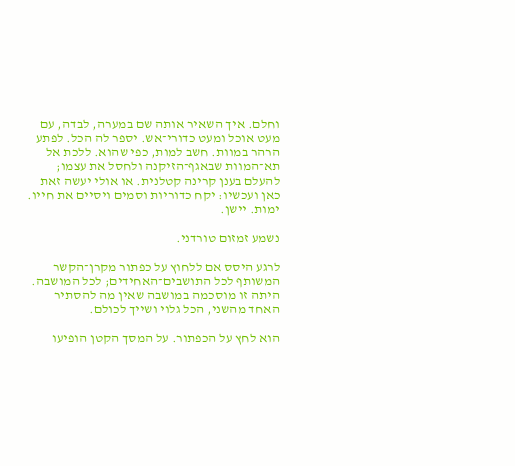וחלם. איך השאיר אותה שם במערה, לבדה, עם מעט אוכל ומעט כדורי־אש. יספר לה הכל. לפתע הרהר במוות. חשב למות, כפי שהוא. ללכת אל תא־המוות שבאגף־הזיקנה ולחסל את עצמו; להעלם בענן קרינה קטלנית. או אולי יעשה זאת כאן ועכשיו: יקח כדוריות וסמים ויסיים את חייו. ימות. יישן.

נשמע זמזום טורדני.

לרגע היסס אם ללחוץ על כפתור מקרן־הקשר המשותף לכל התושבים־האחידים; לכל המושבה. היתה זו מוסכמה במושבה שאין מה להסתיר האחד מהשני, הכל גלוי ושייך לכולם.

הוא לחץ על הכפתור. על המסך הקטן הופיעו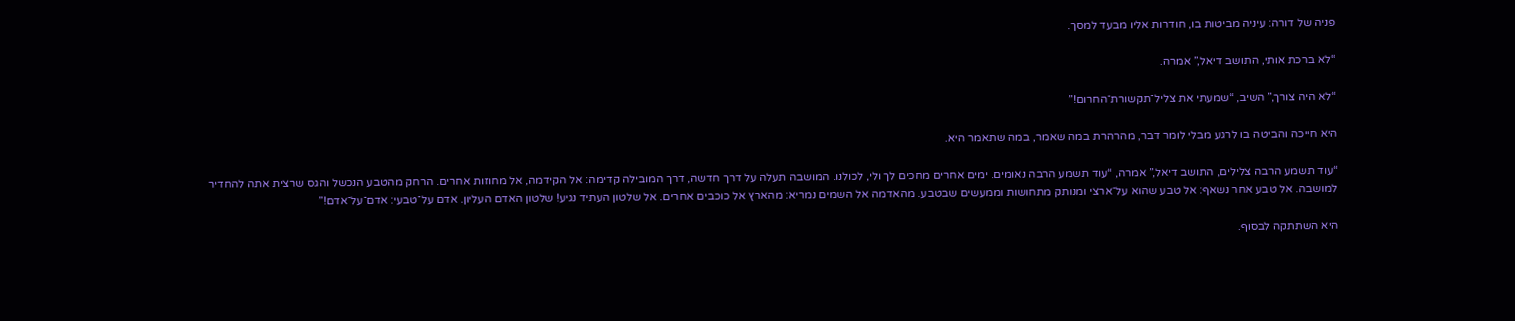פניה של דורה: עיניה מביטות בו, חודרות אליו מבעד למסך.

“לא ברכת אותי, התושב דיאל,” אמרה.

“לא היה צורך,” השיב, “שמעתי את צליל־תקשורת־החרום!”

היא חייכה והביטה בו לרגע מבלי לומר דבר, מהרהרת במה שאמר, במה שתאמר היא.

“עוד תשמע הרבה צלילים, התושב דיאל,” אמרה, “עוד תשמע הרבה נאומים. ימים אחרים מחכים לך ולי, לכולנו. המושבה תעלה על דרך חדשה, דרך המובילה קדימה: אל הקידמה, אל מחוזות אחרים. הרחק מהטבע הנכשל והגס שרצית אתה להחדיר למושבה. אל טבע אחר נשאף: אל טבע שהוא על־ארצי ומנותק מתחושות וממעשים שבטבע. מהאדמה אל השמים נמריא: מהארץ אל כוכבים אחרים. אל שלטון העתיד נגיע! שלטון האדם העליון. אדם על־טבעי: אדם־על־אדם!”

היא השתתקה לבסוף.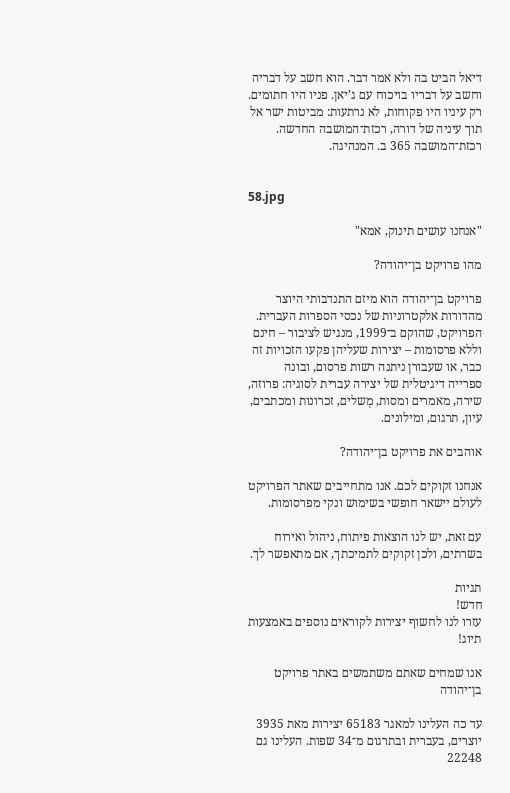דיאל הביט בה ולא אמר דבר. הוא חשב על דבריה וחשב על דבריו בויכוח עם ג’יאן. פניו היו חתומים. רק עיניו היו פקוחות, לא נרתעות: מביטות ישר אל תוך עיניה של דורה, רכזת־המושבה החדשה. רכזת־המושבה 365 ב. המנהיגה.


58.jpg

"אנחנו עושים תינוק, אמא"

מהו פרויקט בן־יהודה?

פרויקט בן־יהודה הוא מיזם התנדבותי היוצר מהדורות אלקטרוניות של נכסי הספרות העברית. הפרויקט, שהוקם ב־1999, מנגיש לציבור – חינם וללא פרסומות – יצירות שעליהן פקעו הזכויות זה כבר, או שעבורן ניתנה רשות פרסום, ובונה ספרייה דיגיטלית של יצירה עברית לסוגיה: פרוזה, שירה, מאמרים ומסות, מְשלים, זכרונות ומכתבים, עיון, תרגום, ומילונים.

אוהבים את פרויקט בן־יהודה?

אנחנו זקוקים לכם. אנו מתחייבים שאתר הפרויקט לעולם יישאר חופשי בשימוש ונקי מפרסומות.

עם זאת, יש לנו הוצאות פיתוח, ניהול ואירוח בשרתים, ולכן זקוקים לתמיכתך, אם מתאפשר לך.

תגיות
חדש!
עזרו לנו לחשוף יצירות לקוראים נוספים באמצעות תיוג!

אנו שמחים שאתם משתמשים באתר פרויקט בן־יהודה

עד כה העלינו למאגר 65183 יצירות מאת 3935 יוצרים, בעברית ובתרגום מ־34 שפות. העלינו גם 22248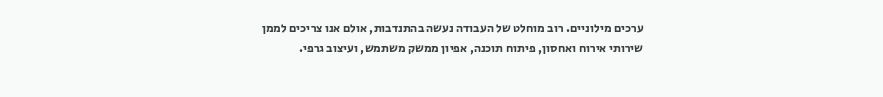ערכים מילוניים. רוב מוחלט של העבודה נעשה בהתנדבות, אולם אנו צריכים לממן שירותי אירוח ואחסון, פיתוח תוכנה, אפיון ממשק משתמש, ועיצוב גרפי.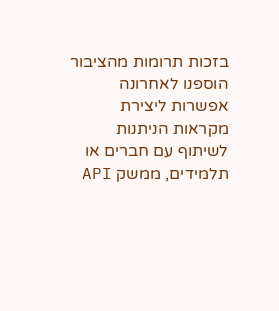בזכות תרומות מהציבור הוספנו לאחרונה אפשרות ליצירת מקראות הניתנות לשיתוף עם חברים או תלמידים, ממשק API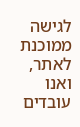לגישה ממוכנת לאתר, ואנו עובדים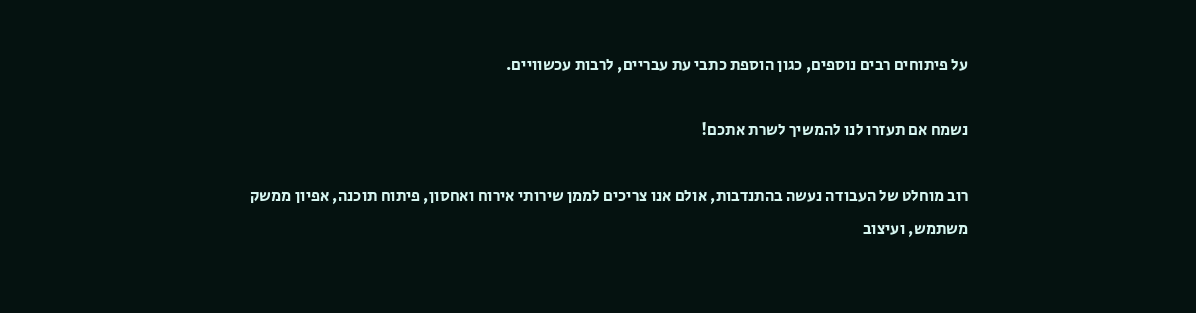על פיתוחים רבים נוספים, כגון הוספת כתבי עת עבריים, לרבות עכשוויים.

נשמח אם תעזרו לנו להמשיך לשרת אתכם!

רוב מוחלט של העבודה נעשה בהתנדבות, אולם אנו צריכים לממן שירותי אירוח ואחסון, פיתוח תוכנה, אפיון ממשק משתמש, ועיצוב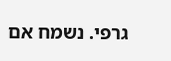גרפי. נשמח אם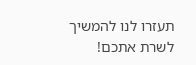תעזרו לנו להמשיך לשרת אתכם!